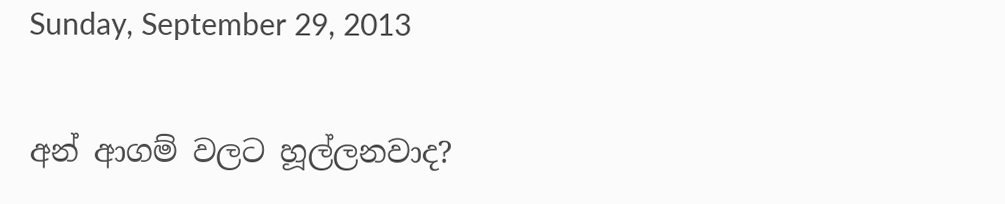Sunday, September 29, 2013

අන් ආගම් වලට හූල්ලනවාද?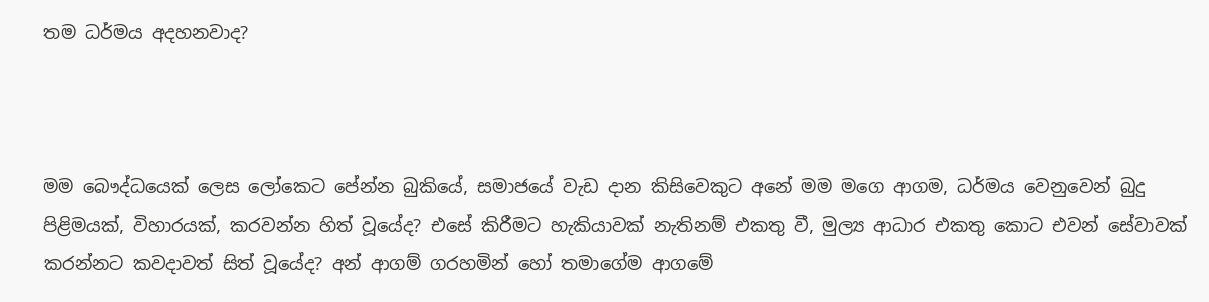තම ධර්මය අදහනවාද?



මම බෞද්ධයෙක් ලෙස ලෝකෙට පේන්න බුකියේ, සමාජයේ වැඩ දාන කිසිවෙකුට අනේ මම මගෙ ආගම, ධර්මය වෙනුවෙන් බුදු පිළිමයක්, විහාරයක්, කරවන්න හිත් වූයේද? එසේ කිරීමට හැකියාවක් නැතිනම් එකතු වී, මුල්‍ය ආධාර එකතු කොට එවන් සේවාවක් කරන්නට කවදාවත් සිත් වූයේද? අන් ආගම් ගරහමින් හෝ තමාගේම ආගමේ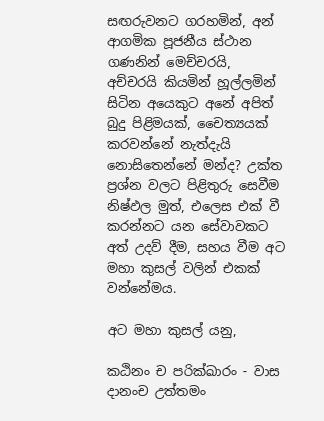සඟරුවනට ගරහමින්, අන් ආගමික පූජනීය ස්ථාන ගණනින් මෙච්චරයි, අච්චරයි කියමින් හූල්ලමින් සිටින අයෙකුට අනේ අපිත් බුදු පිළිමයක්, චෛත්‍යයක් කරවන්නේ නැත්දැයි නොසිතෙන්නේ මන්ද? උක්ත ප්‍රශ්න වලට පිළිතුරු සෙවීම නිෂ්ඵල මුත්, එලෙස එක් වී කරන්නට යන සේවාවකට අත් උදව් දීම, සහය වීම අට මහා කුසල් වලින් එකක් වන්නේමය.

අට මහා කුසල් යනු,

කඨිනං ච පරික්ඛාරං - වාස දානංච උත්තමං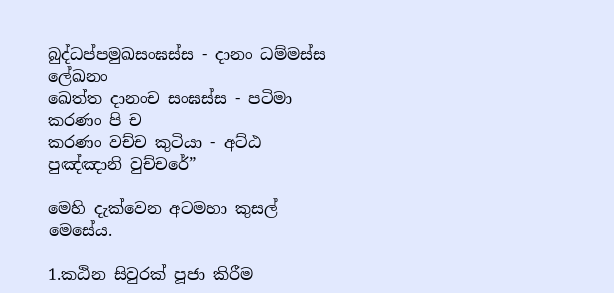බුද්ධප්පමුඛසංඝස්ස - දානං ධම්මස්ස ලේඛනං
ඛෙත්ත දානංච සංඝස්ස - පටිමා කරණං පි ච
කරණං වච්ච කුටියා - අට්ඨ පුඤ්ඤානි වුච්චරේ”

මෙහි දැක්වෙන අටමහා කුසල් මෙසේය.

1.කඨින සිවුරක් පූජා කිරීම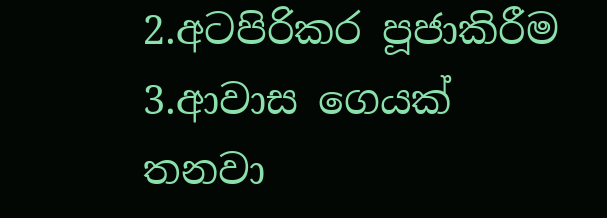2.අටපිරිකර පූජාකිරීම
3.ආවාස ගෙයක් තනවා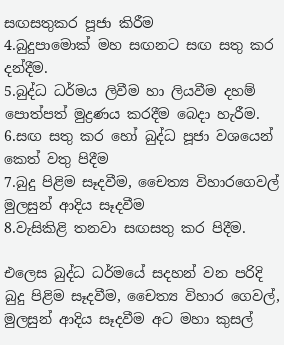සඟසතුකර පූජා කිරීම
4.බුදුපාමොක් මහ සඟනට සඟ සතු කර දන්දීම.
5.බුද්ධ ධර්මය ලිවීම හා ලියවීම දහම් පොත්පත් මුද්‍රණය කරදීම බෙදා හැරීම.
6.සඟ සතු කර හෝ බුද්ධ පූජා වශයෙන් කෙත් වතු පිදීම
7.බුදු පිළිම සෑදවීම, චෛත්‍ය විහාරගෙවල් මුලසුන් ආදිය සෑදවීම
8.වැසිකිළි තනවා සඟසතු කර පිදීම.

එලෙස බුද්ධ ධර්මයේ සදහන් වන පරිදි බුදු පිළිම සෑදවීම, චෛත්‍ය විහාර ගෙවල්, මුලසුන් ආදිය සෑදවීම අට මහා කුසල්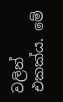වලින් එකක්ය. මේ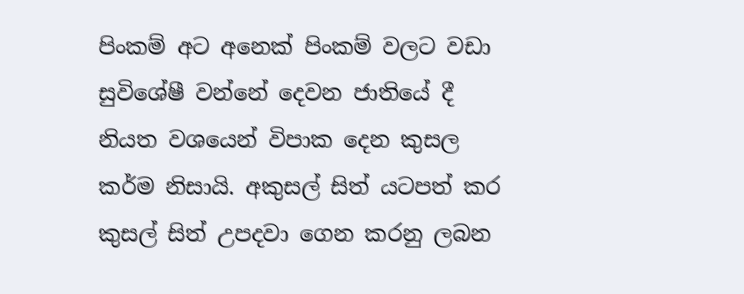පිංකම් අට අනෙක් පිංකම් වලට වඩා සුවිශේෂී වන්නේ දෙවන ජාතියේ දී නියත වශයෙන් විපාක දෙන කුසල කර්ම නිසායි. අකුසල් සිත් යටපත් කර කුසල් සිත් උපදවා ගෙන කරනු ලබන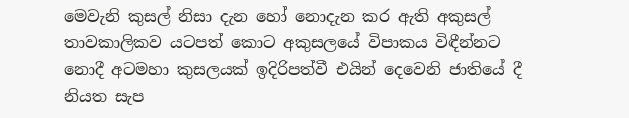මෙවැනි කුසල් නිසා දැන හෝ නොදැන කර ඇති අකුසල් තාවකාලිකව යටපත් කොට අකුසලයේ විපාකය විඳීන්නට නොදී අටමහා කුසලයක් ඉදිරිපත්වී එයින් දෙවෙනි ජාතියේ දී නියත සැප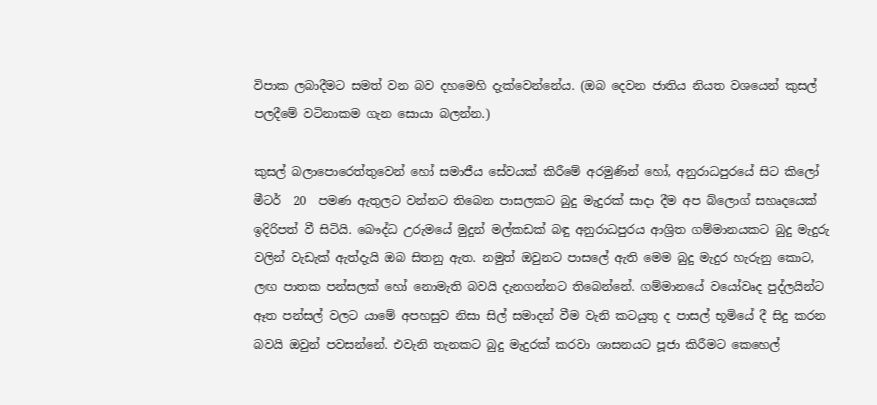විපාක ලබාදීමට සමත් වන බව දහමෙහි දැක්වෙන්නේය. (ඔබ දෙවන ජාතිය නියත වශයෙන් කුසල් පලදීමේ වටිනාකම ගැන සොයා බලන්න.)

කුසල් බලාපොරෙත්තුවෙන් හෝ සමාජීය සේවයක් කිරීමේ අරමුණින් හෝ, අනුරාධපුරයේ සිට කිලෝ මීටර්  20  පමණ ඇතුලට වන්නට තිබෙන පාසලකට බුදු මැදුරක් සාදා දීම අප බ්ලොග් සහෘදයෙක් ඉදිරිපත් වී සිටියි. බෞද්ධ උරුමයේ මුදුන් මල්කඩක් බඳු අනුරාධපුරය ආශ්‍රිත ගම්මානයකට බුදු මැදුරු වලින් වැඩැක් ඇත්දැයි ඔබ සිතනු ඇත. නමුත් ඔවුනට පාසලේ ඇති මෙම බුදු මැදුර හැරුනු කොට, ලඟ පාතක පන්සලක් හෝ නොමැති බවයි දැනගන්නට තිබෙන්නේ. ගම්මානයේ වයෝවෘද පුද්ලයින්ට ඈත පන්සල් වලට යාමේ අපහසුව නිසා සිල් සමාදන් වීම වැනි කටයුතු ද පාසල් භූමියේ දී සිදු කරන බවයි ඔවුන් පවසන්නේ. එවැනි තැනකට බුදු මැදුරක් කරවා ශාසනයට පූජා කිරීමට කෙහෙල්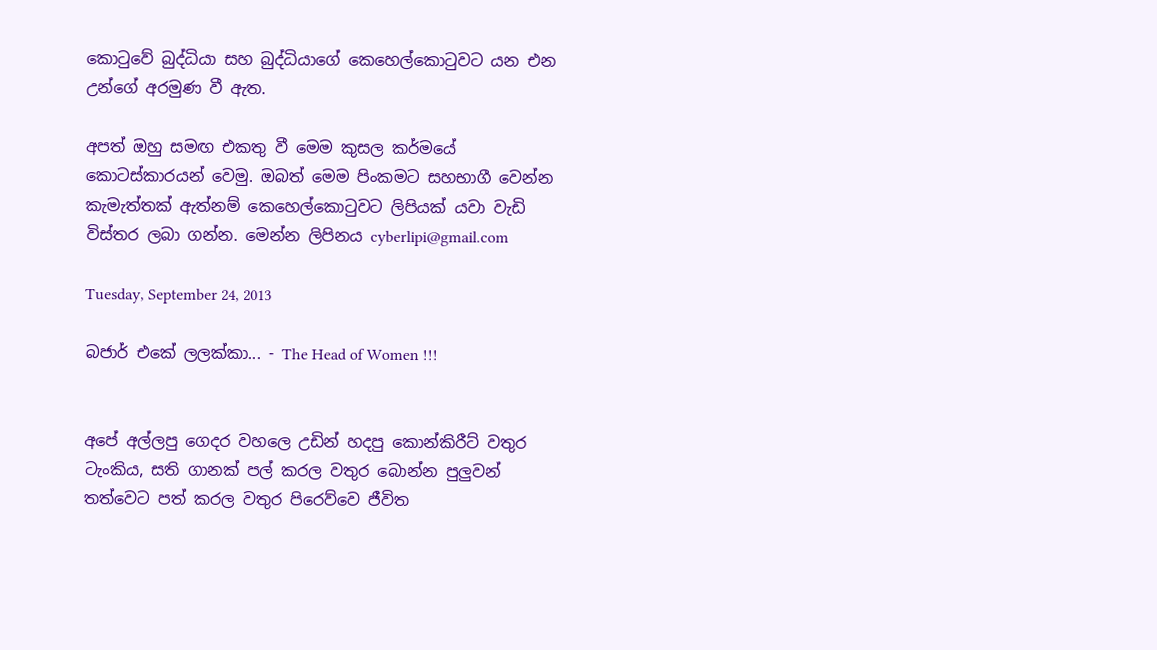කොටුවේ බුද්ධියා සහ බුද්ධියාගේ කෙහෙල්කොටුවට යන එන උන්ගේ අරමුණ වී ඇත.

අපත් ඔහු සමඟ එකතු වී මෙම කුසල කර්මයේ කොටස්කාරයන් වෙමු. ඔබත් මෙම පිංකමට සහභාගී වෙන්න කැමැත්තක් ඇත්නම් කෙහෙල්කොටුවට ලිපියක් යවා වැඩි විස්තර ලබා ගන්න. මෙන්න ලිපිනය cyberlipi@gmail.com

Tuesday, September 24, 2013

බජාර් එකේ ලලක්කා... - The Head of Women !!!


අපේ අල්ලපු ගෙදර වහලෙ උඩින් හදපු කොන්කිරීට් වතුර ටැංකිය, සති ගානක් පල් කරල වතුර බොන්න පුලුවන් තත්වෙට පත් කරල වතුර පිරෙව්වෙ ජීවිත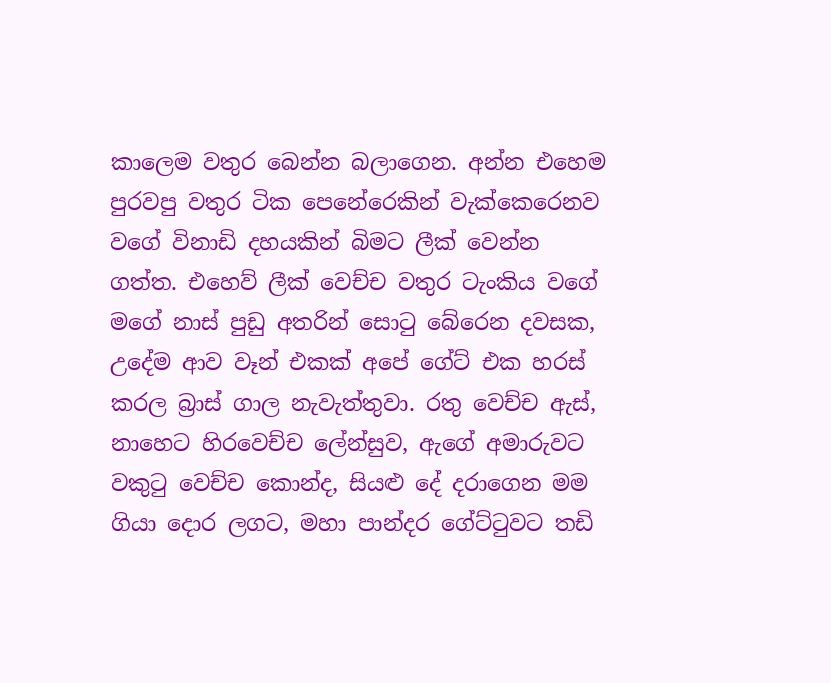කාලෙම වතුර බෙන්න බලාගෙන. අන්න එහෙම පුරවපු වතුර ටික පෙනේරෙකින් වැක්කෙරෙනව වගේ විනාඩි දහයකින් බිමට ලීක් වෙන්න ගත්ත. එහෙව් ලීක් වෙච්ච වතුර ටැංකිය වගේ මගේ නාස් පුඩු අතරින් සොටු බේරෙන දවසක, උදේම ආව වෑන් එකක් අපේ ගේට් එක හරස් කරල බ්‍රාස් ගාල නැවැත්තුවා. රතු වෙච්ච ඇස්, නාහෙට හිරවෙච්ච ලේන්සුව, ඇගේ අමාරුවට වකුටු වෙච්ච කොන්ද, සියළු දේ දරාගෙන මම ගියා දොර ලගට, මහා පාන්දර ගේට්ටුවට තඩි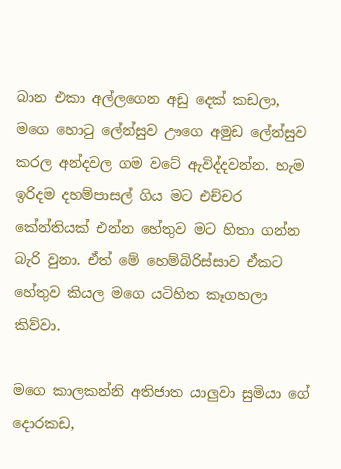බාන එකා අල්ලගෙන අඩු දෙක් කඩලා, මගෙ හොටු ලේන්සුව ඌගෙ අමුඩ ලේන්සුව කරල අන්දවල ගම වටේ ඇවිද්දවන්න. හැම ඉරිදම දහම්පාසල් ගිය මට එච්චර කේන්තියක් එන්න හේතුව මට හිතා ගන්න බැරි වුනා. ඒත් මේ හෙම්බිරිස්සාව ඒකට හේතුව කියල මගෙ යටිහිත කෑගහලා කිව්වා.

මගෙ කාලකන්නි අතිජාත යාලුවා සුමියා ගේ දොරකඩ,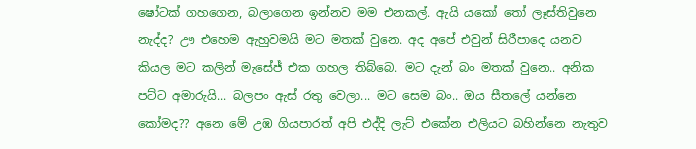ෂෝටක් ගහගෙන, බලාගෙන ඉන්නව මම එනකල්. ඇයි යකෝ තෝ ලෑස්තිවුනෙ නැද්ද? ඌ එහෙම ඇහුවමයි මට මතක් වුනෙ. අද අපේ එවුන් සිරීපාදෙ යනව කියල මට කලින් මැසේජ් එක ගහල තිබ්බෙ. මට දැන් බං මතක් වුනෙ.. අනික පට්ට අමාරුයි... බලපං ඇස් රතු වෙලා... මට සෙම බං.. ඔය සීතලේ යන්නෙ කෝමද?? අනෙ මේ උඹ ගියපාරත් අපි එද්දි ලැට් එකේන එලියට බහින්නෙ නැතුව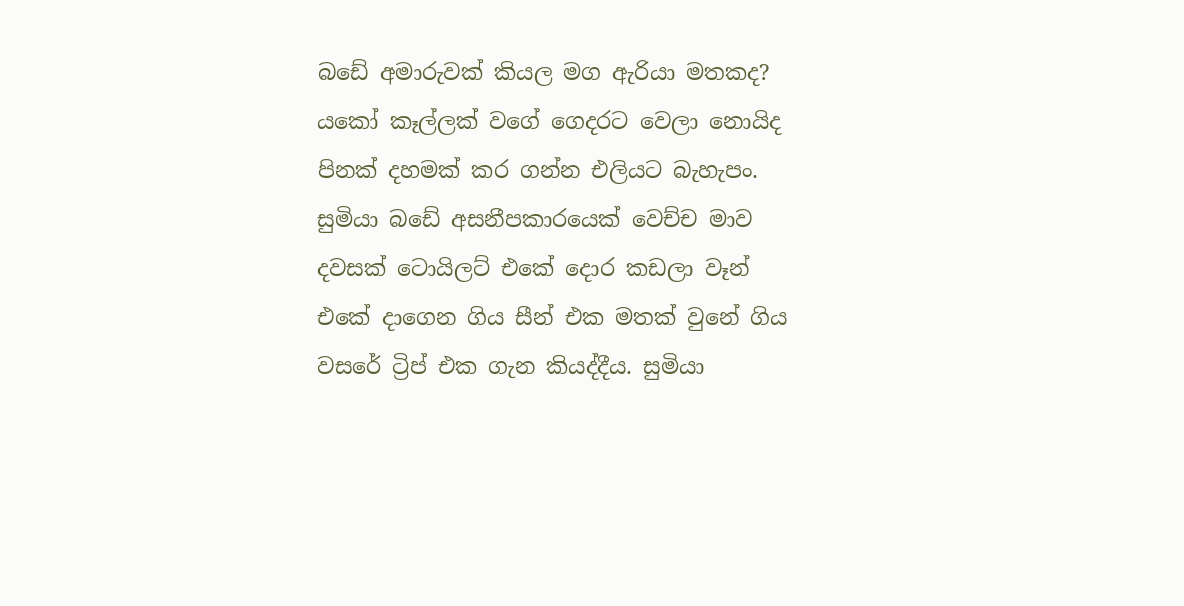බඩේ අමාරුවක් කියල මග ඇරියා මතකද? යකෝ කෑල්ලක් වගේ ගෙදරට වෙලා නොයිද පිනක් දහමක් කර ගන්න එලියට බැහැපං. සුමියා බඩේ අසනීපකාරයෙක් වෙච්ච මාව දවසක් ටොයිලට් එකේ දොර කඩලා වෑන් එකේ දාගෙන ගිය සීන් එක මතක් වුනේ ගිය වසරේ ට්‍රිප් එක ගැන කියද්දීය. සුමියා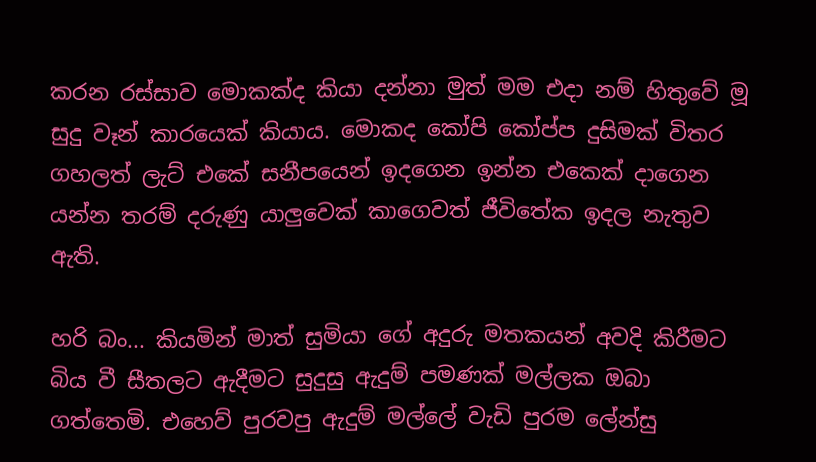කරන රස්සාව මොකක්ද කියා දන්නා මුත් මම එදා නම් හිතුවේ මූ සුදු වෑන් කාරයෙක් කියාය. මොකද කෝපි කෝප්ප දුසිමක් විතර ගහලත් ලැට් එකේ සනීපයෙන් ඉදගෙන ඉන්න එකෙක් දාගෙන යන්න තරම් දරුණු යාලුවෙක් කාගෙවත් ජීවිතේක ඉදල නැතුව ඇති.

හරි බං... කියමින් මාත් සුමියා ගේ අදුරු මතකයන් අවදි කිරීමට බිය වී සීතලට ඇදීමට සුදුසු ඇදුම් පමණක් මල්ලක ඔබා ගත්තෙමි. එහෙව් පුරවපු ඇදුම් මල්ලේ වැඩි පුරම ලේන්සු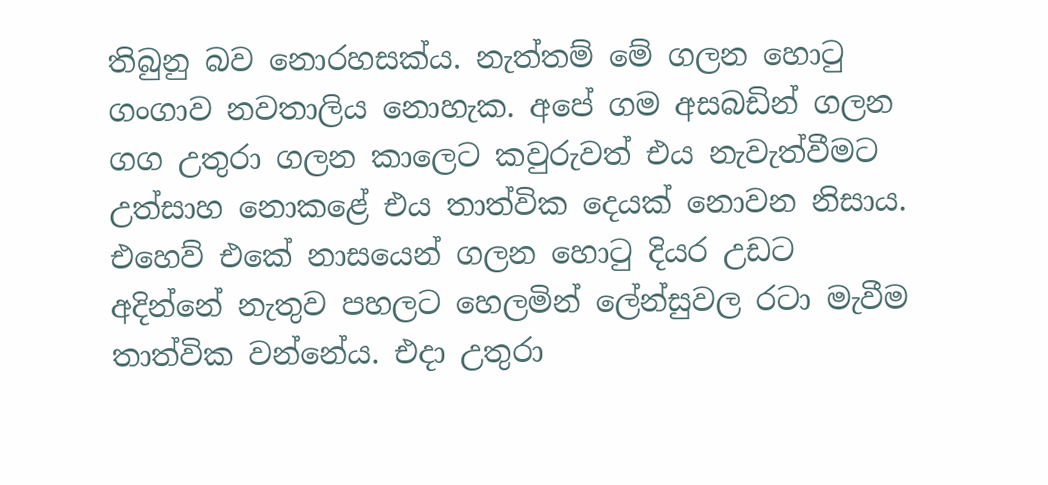තිබුනු බව නොරහසක්ය. නැත්තම් මේ ගලන හොටු ගංගාව නවතාලිය නොහැක. අපේ ගම අසබඩින් ගලන ගග උතුරා ගලන කාලෙට කවුරුවත් එය නැවැත්වීමට උත්සාහ නොකළේ එය තාත්වික දෙයක් නොවන නිසාය. එහෙව් එකේ නාසයෙන් ගලන හොටු දියර උඩට අදින්නේ නැතුව පහලට හෙලමින් ලේන්සුවල රටා මැවීම තාත්වික වන්නේය. එදා උතුරා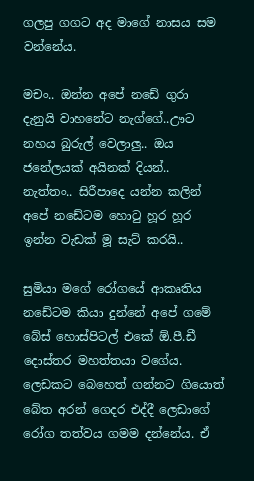ගලපු ගගට අද මාගේ නාසය සම වන්නේය.

මචං.. ඔන්න අපේ නඩේ ගුරා දැනුයි වාහනේට නැග්ගේ..ඌට නහය බුරුල් වෙලාලු.. ඔය ජනේලයක් අයිනක් දියන්.. නැත්තං.. සිරීපාදෙ යන්න කලින් අපේ නඩේටම හොටු හූර හූර ඉන්න වැඩක් මූ සැට් කරයි..

සුමියා මගේ රෝගයේ ආකෘතිය නඩේටම කියා දුන්නේ අපේ ගමේ බේස් හොස්පිටල් එකේ ඕ.පී.ඩී දොස්තර මහත්තයා වගේය. ලෙඩකට බෙහෙත් ගන්නට ගියොත් බේත අරන් ගෙදර එද්දී ලෙඩාගේ රෝග තත්වය ගමම දන්නේය. ඒ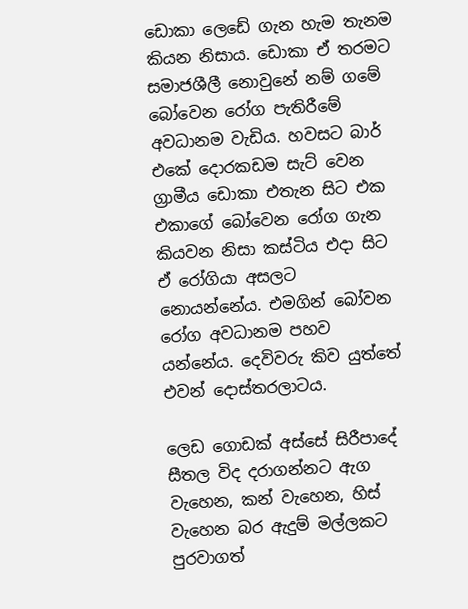ඩොකා ලෙඩේ ගැන හැම තැනම කියන නිසාය. ඩොකා ඒ තරමට සමාජශීලී නොවුනේ නම් ගමේ බෝවෙන රෝග පැතිරීමේ අවධානම වැඩිය. හවසට බාර් එකේ දොරකඩම සැට් වෙන ග්‍රාමීය ඩොකා එතැන සිට එක එකාගේ බෝවෙන රෝග ගැන කියවන නිසා කස්ටිය එදා සිට ඒ රෝගියා අසලට නොයන්නේය. එමගින් බෝවන රෝග අවධානම පහව යන්නේය. දෙවිවරු කිව යුත්තේ එවන් දොස්තරලාටය.

ලෙඩ ගොඩක් අස්සේ සිරීපාදේ සීතල විද දරාගන්නට ඇග වැහෙන, කන් වැහෙන, හිස් වැහෙන බර ඇදුම් මල්ලකට පුරවාගත්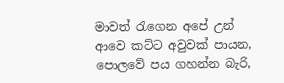මාවත් රැගෙන අපේ උන් ආවෙ කට්ට අවුවක් පායන, පොලවේ පය ගහන්න බැරි,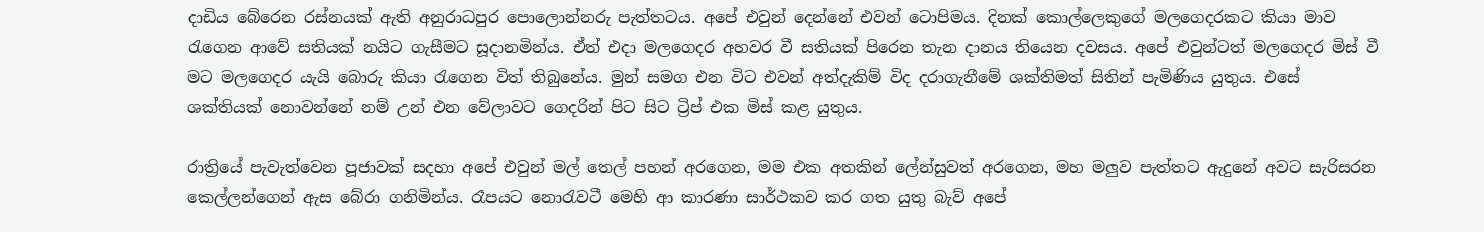දාඩිය බේරෙන රස්නයක් ඇති අනුරාධපුර පොලොන්නරු පැත්තටය. අපේ එවුන් දෙන්නේ එවන් ටොපිමය. දිනක් කොල්ලෙකුගේ මලගෙදරකට කියා මාව රැගෙන ආවේ සතියක් නයිට ගැසීමට සූදානමින්ය. ඒත් එදා මලගෙදර අහවර වී සතියක් පිරෙන තැන දානය තියෙන දවසය. අපේ එවුන්ටත් මලගෙදර මිස් වී මට මලගෙදර යැයි බොරු කියා රැගෙන විත් තිබුනේය. මුන් සමග එන විට එවන් අත්දැකිම් විද දරාගැනීමේ ශක්තිමත් සිතින් පැමිණිය යුතුය. එසේ ශක්තියක් නොවන්නේ නම් උන් එන වේලාවට ගෙදරින් පිට සිට ට්‍රිප් එක මිස් කළ යුතුය.

රාත්‍රියේ පැවැත්වෙන පූජාවක් සදහා අපේ එවුන් මල් තෙල් පහන් අරගෙන, මම එක අතකින් ලේන්සුවත් අරගෙන, මහ මලුව පැත්තට ඇදුනේ අවට සැරිසරන කෙල්ලන්ගෙන් ඇස බේරා ගනිමින්ය. රෑපයට නොරැවටී මෙහි ආ කාරණා සාර්ථකව කර ගත යුතු බැව් අපේ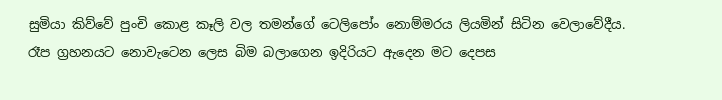සුමියා කිව්වේ පුංචි කොළ කෑලි වල තමන්ගේ ටෙලිපෝං නොම්මරය ලියමින් සිටින වෙලාවේදීය. රෑප ග්‍රහනයට නොවැටෙන ලෙස බිම බලාගෙන ඉදිරියට ඇදෙන මට දෙපස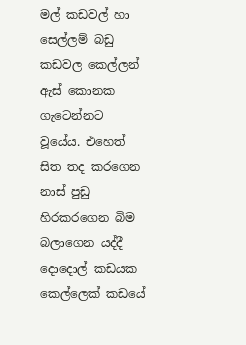මල් කඩවල් හා සෙල්ලම් බඩු කඩවල කෙල්ලන් ඇස් කොනක ගැටෙන්නට වූයේය. එහෙත් සිත තද කරගෙන නාස් පුඩු හිරකරගෙන බිම බලාගෙන යද්දී දොදොල් කඩයක කෙල්ලෙක් කඩයේ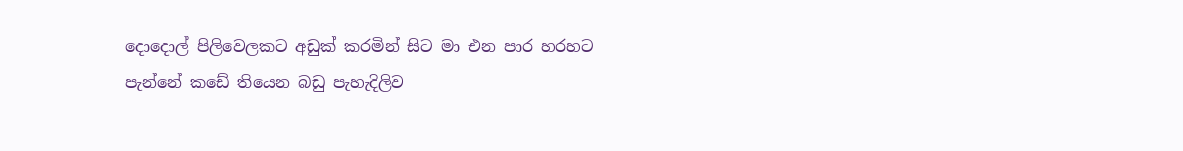දොදොල් පිලිවෙලකට අඩුක් කරමින් සිට මා එන පාර හරහට පැන්නේ කඩේ තියෙන බඩු පැහැදිලිව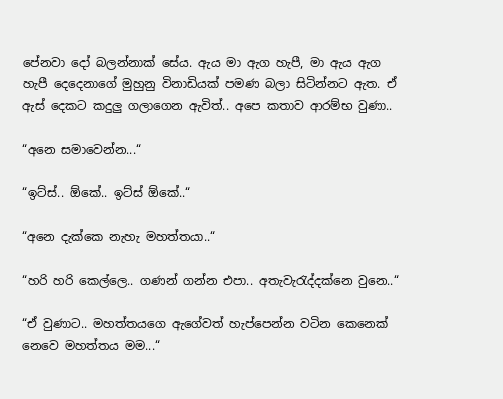පේනවා දෝ බලන්නාක් සේය. ඇය මා ඇග හැපී, මා ඇය ඇග හැපී දෙදෙනාගේ මුහුනු විනාඩියක් පමණ බලා සිටින්නට ඇත. ඒ ඇස් දෙකට කදුලු ගලාගෙන ඇවිත්.. අපෙ කතාව ආරම්භ වුණා..

“අනෙ සමාවෙන්න...“

“ඉට්ස්.. ඕකේ.. ඉට්ස් ඕකේ..“

“අනෙ දැක්කෙ නැහැ මහත්තයා..“

“හරි හරි කෙල්ලෙ.. ගණන් ගන්න එපා.. අතැවැරැද්දක්නෙ වුනෙ..“

“ඒ වුණාට.. මහත්තයගෙ ඇගේවත් හැප්පෙන්න වටින කෙනෙක් නෙවෙ මහත්තය මම...“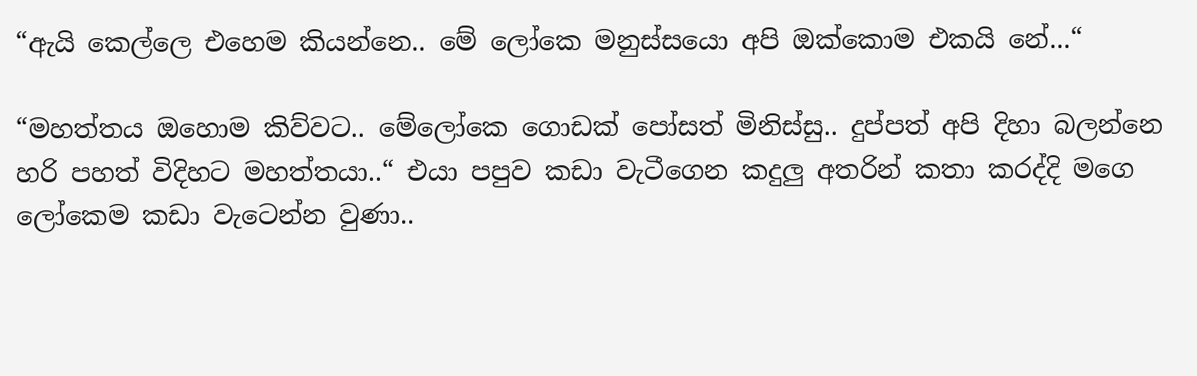“ඇයි කෙල්ලෙ එහෙම කියන්නෙ.. මේ ලෝකෙ මනුස්සයො අපි ඔක්කොම එකයි නේ...“

“මහත්තය ඔහොම කිව්වට.. මේලෝකෙ ගොඩක් පෝසත් මිනිස්සු.. දුප්පත් අපි දිහා බලන්නෙ හරි පහත් විදිහට මහත්තයා..“ එයා පපුව කඩා වැටීගෙන කදුලු අතරින් කතා කරද්දි මගෙ ලෝකෙම කඩා වැටෙන්න වුණා..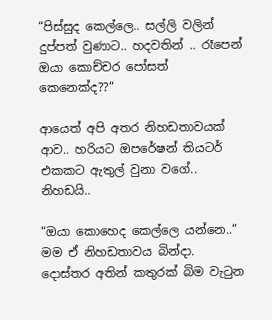“පිස්සුද කෙල්ලෙ.. සල්ලි වලින් දුප්පත් වුණාට.. හදවතින් .. රෑපෙන් ඔයා කොච්චර පෝසත් කෙනෙක්ද??“

ආයෙත් අපි අතර නිහඩතාවයක් ආව.. හරියට ඔපරේෂන් තියටර් එකකට ඇතුල් වුනා වගේ.. නිහඩයි..

“ඔයා කොහෙද කෙල්ලෙ යන්නෙ..“ මම ඒ නිහඩතාවය බින්දා. දොස්තර අතින් කතුරක් බිම වැටුන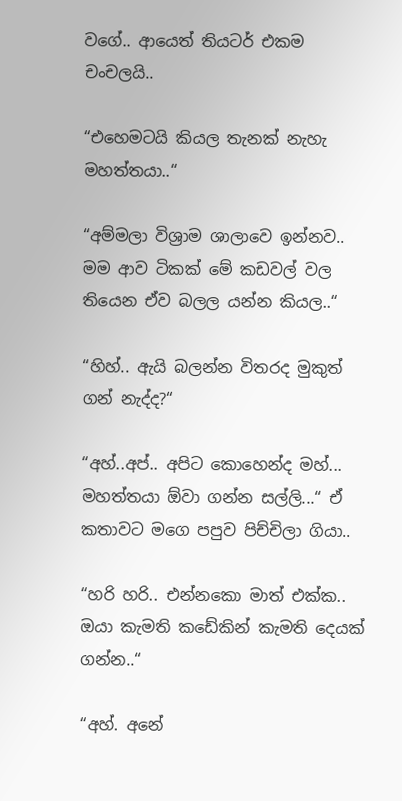වගේ.. ආයෙත් තියටර් එකම චංචලයි..

“එහෙමටයි කියල තැනක් නැහැ මහත්තයා..“

“අම්මලා විශ්‍රාම ශාලාවෙ ඉන්නව.. මම ආව ටිකක් මේ කඩවල් වල තියෙන ඒව බලල යන්න කියල..“

“හිහ්.. ඇයි බලන්න විතරද මුකුත් ගන් නැද්ද?“

“අහ්..අප්.. අපිට කොහෙන්ද මහ්... මහත්තයා ඕවා ගන්න සල්ලි...“ ඒ කතාවට මගෙ පපුව පිච්චිලා ගියා..

“හරි හරි.. එන්නකො මාත් එක්ක.. ඔයා කැමති කඩේකින් කැමති දෙයක් ගන්න..“

“අහ්. අනේ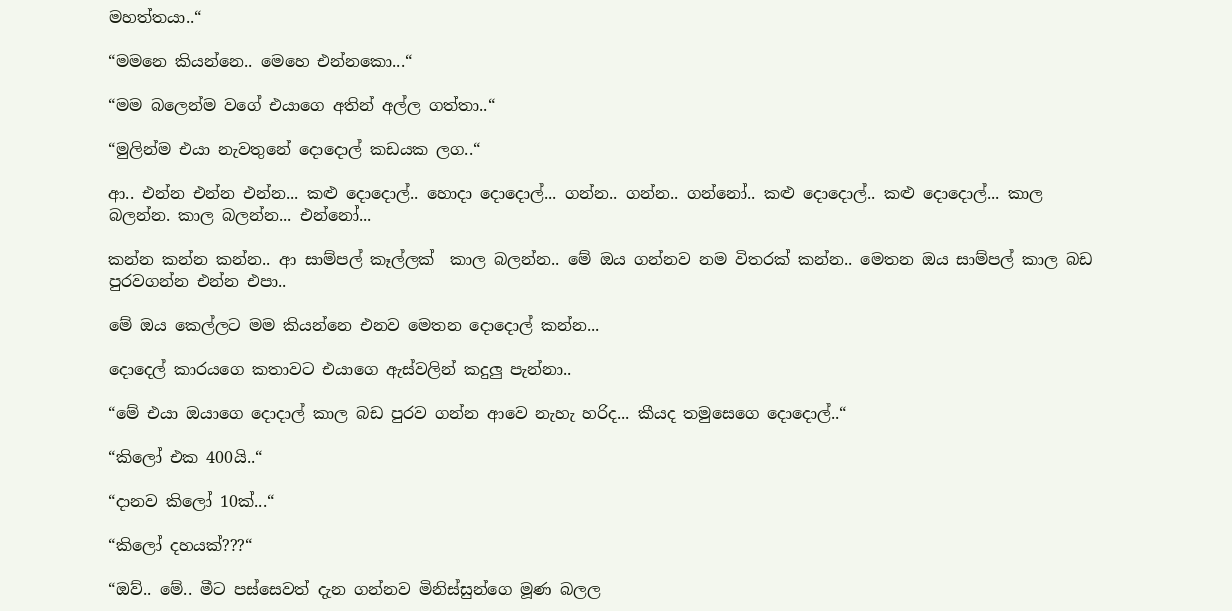මහත්තයා..“

“මමනෙ කියන්නෙ.. මෙහෙ එන්නකො...“

“මම බලෙන්ම වගේ එයාගෙ අතින් අල්ල ගත්තා..“

“මුලින්ම එයා නැවතුනේ දොදොල් කඩයක ලග..“

ආ.. එන්න එන්න එන්න... කළු දොදොල්.. හොදා දොදොල්... ගන්න.. ගන්න.. ගන්නෝ.. කළු දොදොල්.. කළු දොදොල්... කාල බලන්න. කාල බලන්න... එන්නෝ...

කන්න කන්න කන්න.. ආ සාම්පල් කෑල්ලක්  කාල බලන්න.. මේ ඔය ගන්නව නම විතරක් කන්න.. මෙතන ඔය සාම්පල් කාල බඩ පුරවගන්න එන්න එපා..

මේ ඔය කෙල්ලට මම කියන්නෙ එනව මෙතන දොදොල් කන්න...

දොදෙල් කාරයගෙ කතාවට එයාගෙ ඇස්වලින් කදුලු පැන්නා..

“මේ එයා ඔයාගෙ දොදාල් කාල බඩ පුරව ගන්න ආවෙ නැහැ හරිද... කීයද තමුසෙගෙ දොදොල්..“

“කිලෝ එක 400යි..“

“දානව කිලෝ 10ක්...“

“කිලෝ දහයක්???“

“ඔව්.. මේ.. මීට පස්සෙවත් දැන ගන්නව මිනිස්සුන්ගෙ මූණ බලල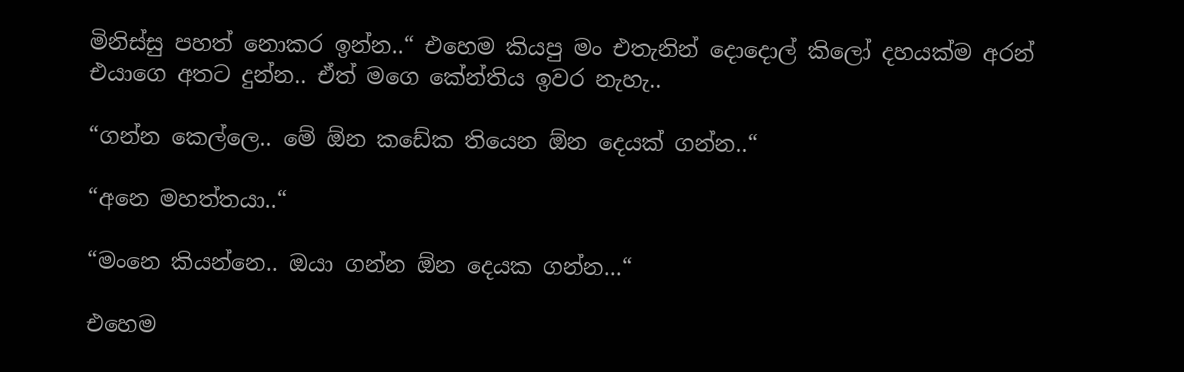මිනිස්සු පහත් නොකර ඉන්න..“ එහෙම කියපු මං එතැනින් දොදොල් කිලෝ දහයක්ම අරන් එයාගෙ අතට දුන්න.. ඒත් මගෙ කේන්තිය ඉවර නැහැ..

“ගන්න කෙල්ලෙ.. මේ ඕන කඩේක තියෙන ඕන දෙයක් ගන්න..“

“අනෙ මහත්තයා..“

“මංනෙ කියන්නෙ.. ඔයා ගන්න ඕන දෙයක ගන්න...“

එහෙම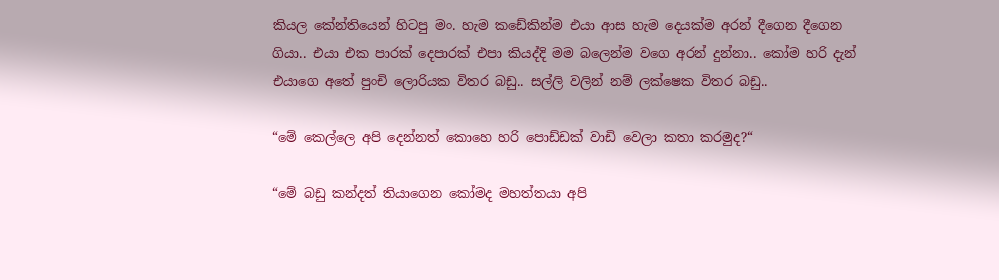කියල කේන්තියෙන් හිටපු මං. හැම කඩේකින්ම එයා ආස හැම දෙයක්ම අරන් දීගෙන දීගෙන ගියා.. එයා එක පාරක් දෙපාරක් එපා කියද්දි මම බලෙන්ම වගෙ අරන් දුන්නා.. කෝම හරි දැන් එයාගෙ අතේ පුංචි ලොරියක විතර බඩු.. සල්ලි වලින් නම් ලක්ෂෙක විතර බඩු..

“මේ කෙල්ලෙ අපි දෙන්නත් කොහෙ හරි පොඩ්ඩක් වාඩි වෙලා කතා කරමුද?“

“මේ බඩු කන්දත් තියාගෙන කෝමද මහත්තයා අපි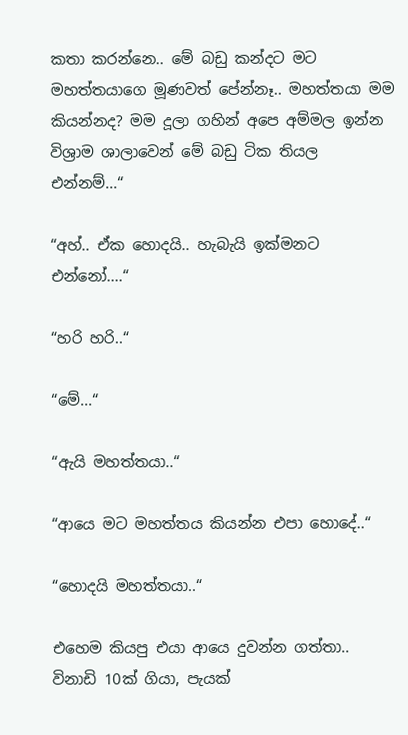කතා කරන්නෙ.. මේ බඩු කන්දට මට මහත්තයාගෙ මූණවත් පේන්නෑ.. මහත්තයා මම කියන්නද? මම දූලා ගහින් අපෙ අම්මල ඉන්න විශ්‍රාම ශාලාවෙන් මේ බඩු ටික තියල එන්නම්...“

“අහ්.. ඒක හොදයි.. හැබැයි ඉක්මනට එන්නෝ....“

“හරි හරි..“

“මේ...“

“ඇයි මහත්තයා..“

“ආයෙ මට මහත්තය කියන්න එපා හොදේ..“

“හොදයි මහත්තයා..“

එහෙම කියපු එයා ආයෙ දුවන්න ගත්තා.. විනාඩි 10ක් ගියා, පැයක්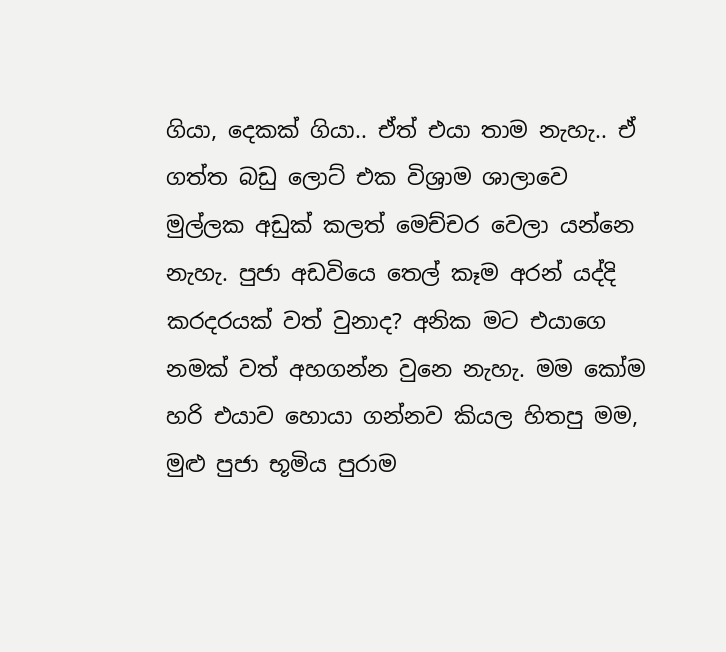ගියා, දෙකක් ගියා.. ඒත් එයා තාම නැහැ.. ඒ ගත්ත බඩු ලොට් එක විශ්‍රාම ශාලාවෙ මුල්ලක අඩුක් කලත් මෙච්චර වෙලා යන්නෙ නැහැ. පුජා අඩවියෙ තෙල් කෑම අරන් යද්දි කරදරයක් වත් වුනාද? අනික මට එයාගෙ නමක් වත් අහගන්න වුනෙ නැහැ. මම කෝම හරි එයාව හොයා ගන්නව කියල හිතපු මම, මුළු පුජා භූමිය පුරාම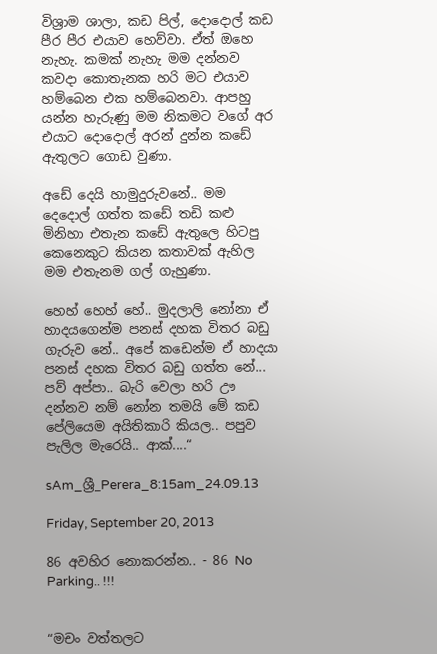විශ්‍රාම ශාලා, කඩ පිල්, දොදොල් කඩ පීර පීර එයාව හෙව්වා. ඒත් ඔහෙ නැහැ. කමක් නැහැ මම දන්නව කවදා කොතැනක හරි මට එයාව හම්බෙන එක හම්බෙනවා. ආපහු යන්න හැරුණු මම නිකමට වගේ අර එයාට දොදොල් අරන් දුන්න කඩේ ඇතුලට ගොඩ වුණා.

අඩේ දෙයි හාමුදුරුවනේ.. මම දෙදොල් ගත්ත කඩේ තඩි කළු මිනිහා එතැන කඩේ ඇතුලෙ හිටපු කෙනෙකුට කියන කතාවක් ඇහිල මම එතැනම ගල් ගැහුණා.

හෙහ් හෙහ් හේ.. මුදලාලි නෝනා ඒ හාදයගෙන්ම පනස් දහක විතර බඩු ගැරුව නේ.. අපේ කඩෙන්ම ඒ හාදයා පනස් දහක විතර බඩු ගත්ත නේ... පව් අප්පා.. බැරි වෙලා හරි ඌ දන්නව නම් නෝන තමයි මේ කඩ පේලියෙම අයිතිකාරි කියල.. පපුව පැලිල මැරෙයි.. ආක්....“

sAm_ශ්‍රී_Perera_8:15am_24.09.13

Friday, September 20, 2013

86 අවහිර නොකරන්න.. - 86 No Parking.. !!!


“මචං වත්තලට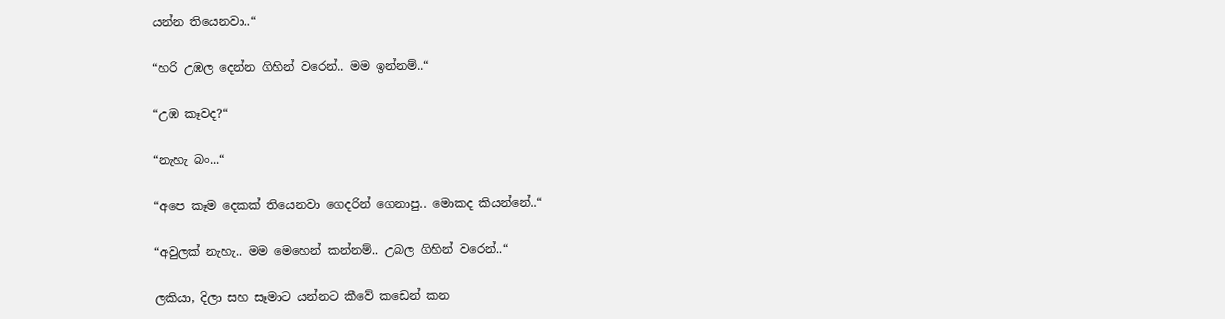යන්න තියෙනවා..“

“හරි උඹල දෙන්න ගිහින් වරෙන්.. මම ඉන්නම්..“

“උඹ කෑවද?“

“නැහැ බං...“

“අපෙ කෑම දෙකක් තියෙනවා ගෙදරින් ගෙනාපු.. මොකද කියන්නේ..“

“අවුලක් නැහැ.. මම මෙහෙන් කන්නම්.. උබල ගිහින් වරෙන්..“

ලකියා, දිලා සහ සෑමාට යන්නට කීවේ කඩෙන් කන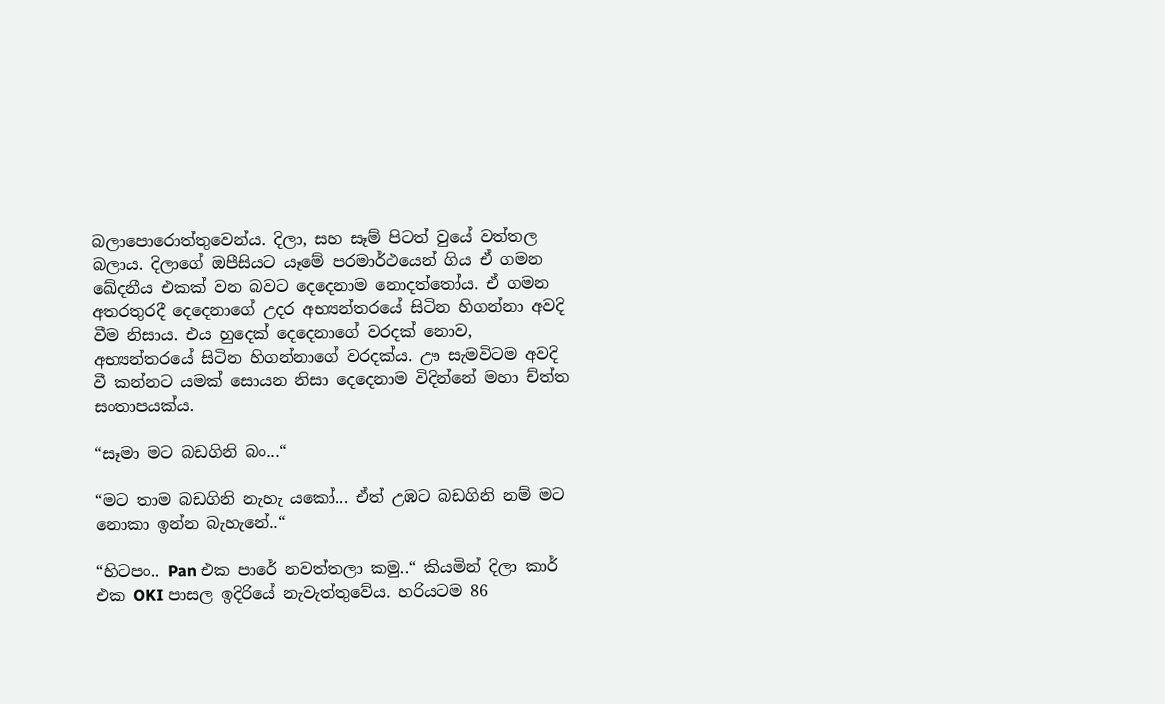බලාපොරොත්තුවෙන්ය. දිලා, සහ සෑම් පිටත් වුයේ වත්තල බලාය. දිලාගේ ඔපීසියට යෑමේ පරමාර්ථයෙන් ගිය ඒ ගමන ඛේදනීය එකක් වන බවට දෙදෙනාම නොදත්තෝය. ඒ ගමන අතරතුරදී දෙදෙනාගේ උදර අභ්‍යන්තරයේ සිටින හිගන්නා අවදි වීම නිසාය. එය හුදෙක් දෙදෙනාගේ වරදක් නොව, අභ්‍යන්තරයේ සිටින හිගන්නාගේ වරදක්ය. ඌ සැමවිටම අවදි වී කන්නට යමක් සොයන නිසා දෙදෙනාම විදින්නේ මහා ච්ත්ත සංතාපයක්ය.

“සෑමා මට බඩගිනි බං...“

“මට තාම බඩගිනි නැහැ යකෝ... ඒත් උඹට බඩගිනි නම් මට නොකා ඉන්න බැහැනේ..“

“හිටපං.. Pan එක පාරේ නවත්තලා කමු..“ කියමින් දිලා කාර් එක OKI පාසල ඉදිරියේ නැවැත්තුවේය. හරියටම 86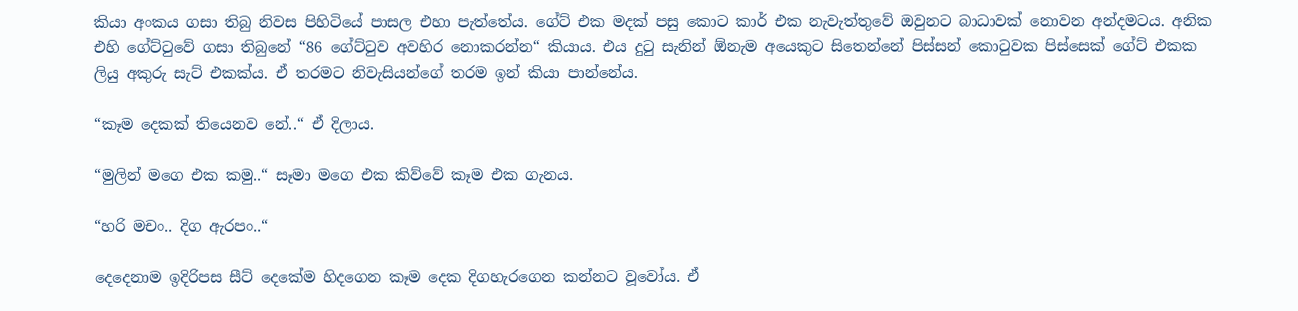කියා අංකය ගසා තිබු නිවස පිහිටියේ පාසල එහා පැත්තේය. ගේට් එක මදක් පසු කොට කාර් එක නැවැත්තුවේ ඔවුනට බාධාවක් නොවන අන්දමටය. අනික එහි ගේට්ටුවේ ගසා තිබුනේ “86 ගේට්ටුව අවහිර නොකරන්න“ කියාය. එය දුටු සැනින් ඕනැම අයෙකුට සිතෙන්නේ පිස්සන් කොටුවක පිස්සෙක් ගේට් එකක ලියු අකුරු සැට් එකක්ය. ඒ තරමට නිවැසියන්ගේ තරම ඉන් කියා පාන්නේය.

“කෑම දෙකක් තියෙනව නේ..“ ඒ දිලාය.

“මුලින් මගෙ එක කමු..“ සෑමා මගෙ එක කිව්වේ කෑම එක ගැනය.

“හරි මචං.. දිග ඇරපං..“

දෙදෙනාම ඉදිරිපස සීට් දෙකේම හිදගෙන කෑම දෙක දිගහැරගෙන කන්නට වූවෝය. ඒ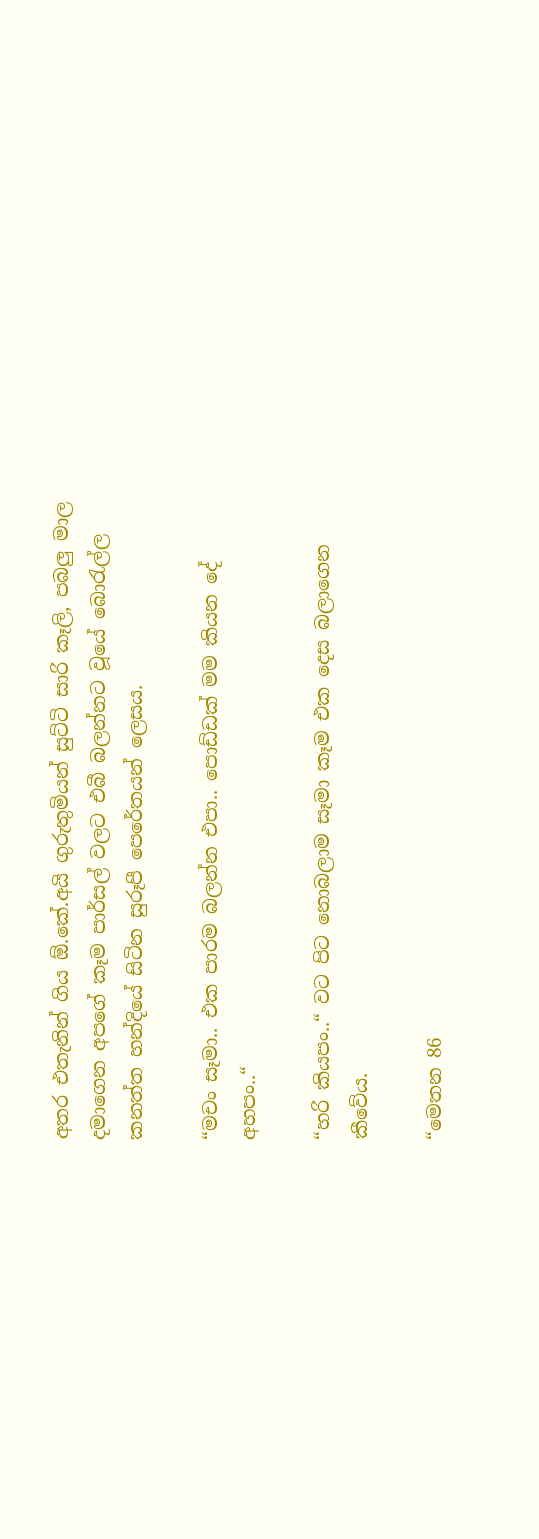අතර එතැනින් ගිය ඕ.කේ.අයි ගුරුතුමියන් සුට්ටි සාරි කෑලි, පබලු මාල දමාගෙන අපගේ කෑම පාර්සල් වලට එබී බලන්නට වූයේ බොරැල්ල කනත්ත හන්දියේ සිටින සුරූපී පෙරේතයන් ලෙසය.

“මචං සෑමා.. එක පාරම බලන්න එපා.. පොඩ්ඩක් මම කියන දේ අහපං..“

“හරි කියපං..“ වට පිට නොබලාම සෑමා කෑම එක දෙස බලාගෙන කීවේය.

“මෙතන 86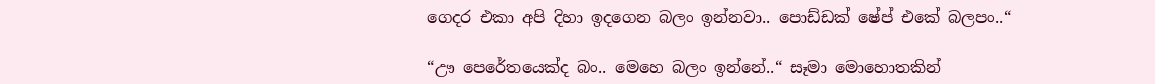ගෙදර එකා අපි දිහා ඉදගෙන බලං ඉන්නවා.. පොඩ්ඩක් ෂේප් එකේ බලපං..“

“ඌ පෙරේතයෙක්ද බං.. මෙහෙ බලං ඉන්නේ..“ සෑමා මොහොතකින්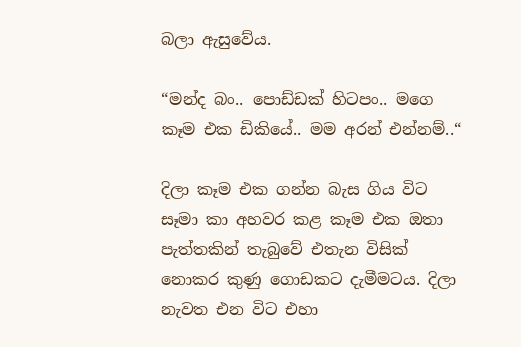බලා ඇසුවේය.

“මන්ද බං.. පොඩ්ඩක් හිටපං.. මගෙ කෑම එක ඩිකියේ.. මම අරන් එන්නම්..“

දිලා කෑම එක ගන්න බැස ගිය විට සෑමා කා අහවර කළ කෑම එක ඔතා පැත්තකින් තැබුවේ එතැන විසික් නොකර කුණු ගොඩකට දැමීමටය. දිලා නැවත එන විට එහා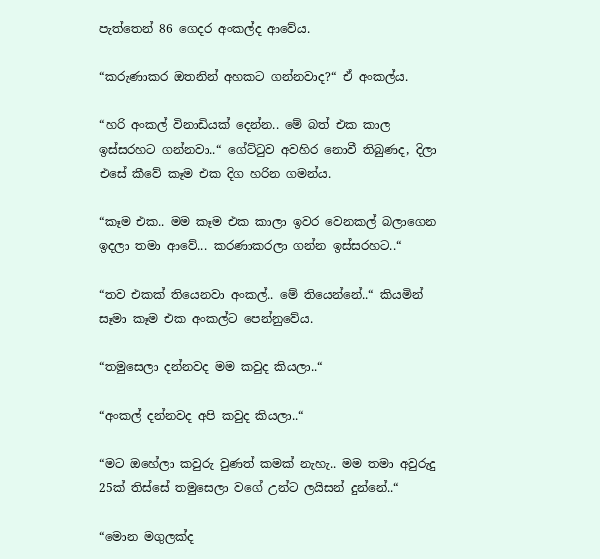පැත්තෙන් 86 ගෙදර අංකල්ද ආවේය.

“කරුණාකර ඔතනින් අහකට ගන්නවාද?“ ඒ අංකල්ය.

“හරි අංකල් විනාඩියක් දෙන්න.. මේ බත් එක කාල ඉස්සරහට ගන්නවා..“ ගේට්ටුව අවහිර නොවී තිබුණද, දිලා එසේ කීවේ කෑම එක දිග හරින ගමන්ය.

“කෑම එක.. මම කෑම එක කාලා ඉවර වෙනකල් බලාගෙන ඉදලා තමා ආවේ... කරණාකරලා ගන්න ඉස්සරහට..“

“තව එකක් තියෙනවා අංකල්.. මේ තියෙන්නේ..“ කියමින් සෑමා කෑම එක අංකල්ට පෙන්නුවේය.

“තමුසෙලා දන්නවද මම කවුද කියලා..“

“අංකල් දන්නවද අපි කවුද කියලා..“

“මට ඔහේලා කවුරු වුණත් කමක් නැහැ.. මම තමා අවුරුදු 25ක් තිස්සේ තමුසෙලා වගේ උන්ට ලයිසන් දුන්නේ..“

“මොන මගුලක්ද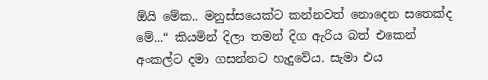ඕයි මේක.. මනුස්සයෙක්ට කන්නවත් නොදෙන සතෙක්ද මේ...“ කියමින් දිලා තමන් දිග ඇරිය බත් එකෙන් අංකල්ට දමා ගසන්නට හැදුවේය. සැමා එය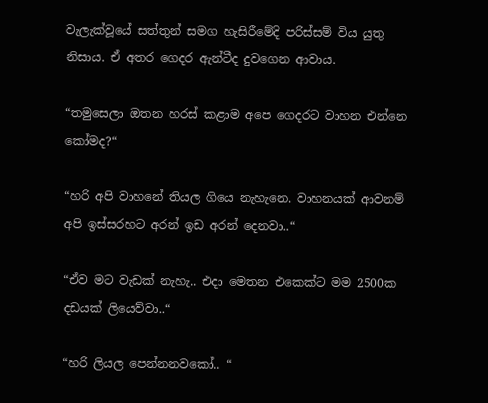වැලැක්වූයේ සත්තුන් සමග හැසිරීමේදි පරිස්සම් විය යුතු නිසාය. ඒ අතර ගෙදර ඇන්ටීද දුවගෙන ආවාය.

“තමුසෙලා ඔතන හරස් කළාම අපෙ ගෙදරට වාහන එන්නෙ කෝමද?“

“හරි අපි වාහනේ තියල ගියෙ නැහැනෙ. වාහනයක් ආවනම් අපි ඉස්සරහට අරන් ඉඩ අරන් දෙනවා..“

“ඒව මට වැඩක් නැහැ.. එදා මෙතන එකෙක්ට මම 2500ක දඩයක් ලියෙව්වා..“

“හරි ලියල පෙන්නනවකෝ.. “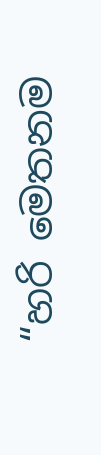“හරි මෙතනම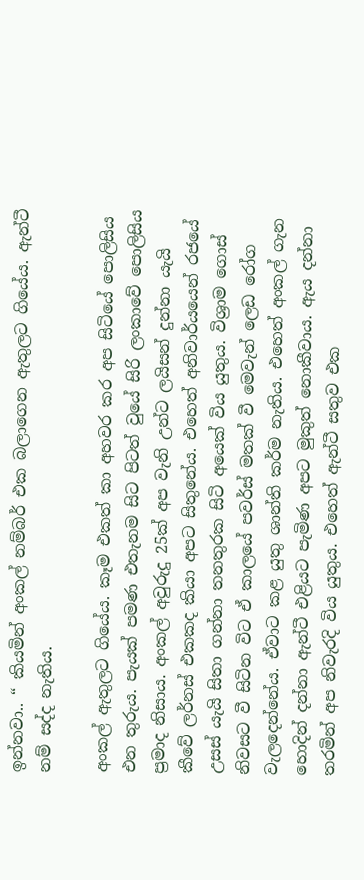ඉන්නවා.. “ කියමින් අංකල් නම්බර් එක බලාගෙන ඇතුලට ගියේය. ඇන්ටී නම් සද්ද නැතිය.

අංකල් ඇතුලට ගියේය. කෑම එකත් කා අහවර කර අප සිටියේ පොලිසිය එන තුරුය. පැයක් පමණ එතැනම සිට පිටත් වුයේ සිරි ලංකාවේ පොලිසිය ප්‍රමාද නිසාය. අංකල් අවුරුදු 25ක් අප වැනි උන්ට ලයිසන් දුන්නා යැයි කීවේ ලර්නස් එකකද කියා අපට සිතුනේය. එහෙත් අනිවාර්යයෙන් රජයේ උසස් යැයි සිතා ගන්නා තනතුරක සිටි අයෙක් විය යුතුය. විශ්‍රාම ගොස් නිවසට වී සිටින විට ඒ කාලයේ පවර්ස් මතක් වී මෙවැන් ලෙඩ රෝග වැලදෙන්නේය. ඒවාට කළ යුතු ශාන්ති කර්ම නැතිය. එහෙත් අංකල් ගැන හොදින් දන්නා ඇන්ටී එළියට පැමිණ අපට මුකුත් නොකීවාය. ඇය දන්නා තරමින් අප නිවැරදි විය යුතුය. එහෙත් ඇන්ටී සතුව එක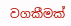වගකීමක්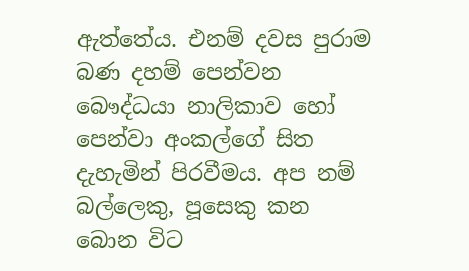ඇත්තේය. එනම් දවස පුරාම බණ දහම් පෙන්වන බෞද්ධයා නාලිකාව හෝ පෙන්වා අංකල්ගේ සිත දැහැමින් පිරවීමය. අප නම් බල්ලෙකු, පූසෙකු කන බොන විට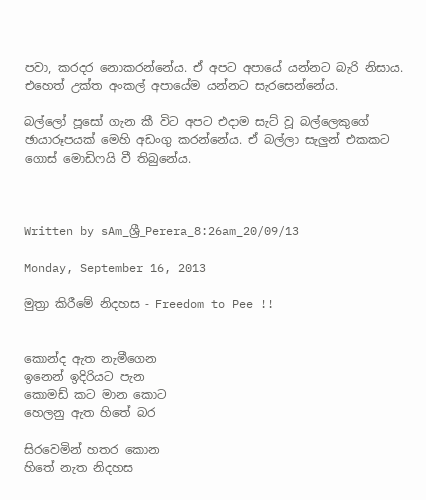පවා, කරදර නොකරන්නේය. ඒ අපට අපායේ යන්නට බැරි නිසාය. එහෙත් උක්ත අංකල් අපායේම යන්නට සැරසෙන්නේය.

බල්ලෝ පූසෝ ගැන කී විට අපට එදාම සැට් වූ බල්ලෙකුගේ ඡායාරූපයක් මෙහි අඩංගු කරන්නේය. ඒ බල්ලා සැලුන් එකකට ගොස් මොඩිෆයි වී තිබුනේය.



Written by sAm_ශ්‍රී_Perera_8:26am_20/09/13

Monday, September 16, 2013

මුත්‍රා කිරීමේ නිදහස - Freedom to Pee !!


කොන්ද ඇත නැමීගෙන
ඉනෙන් ඉදිරියට පැන
කොමඩ් කට මාන කොට
හෙලනු ඇත හිතේ බර

සිරවෙමින් හතර කොන
හිතේ නැත නිදහස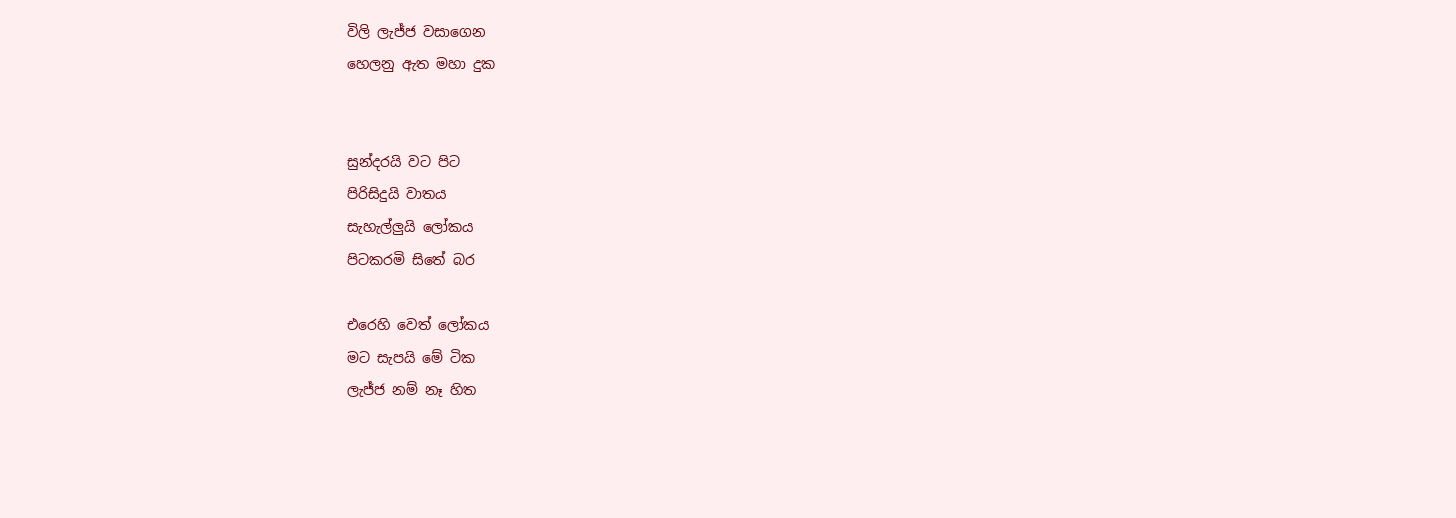විලි ලැජ්ජ වසාගෙන
හෙලනු ඇත මහා දුක


සුන්දරයි වට පිට
පිරිසිදුයි වාතය
සැහැල්ලුයි ලෝකය
පිටකරමි සිතේ බර

එරෙහි වෙත් ලෝකය
මට සැපයි මේ ටික
ලැජ්ජ නම් නෑ හිත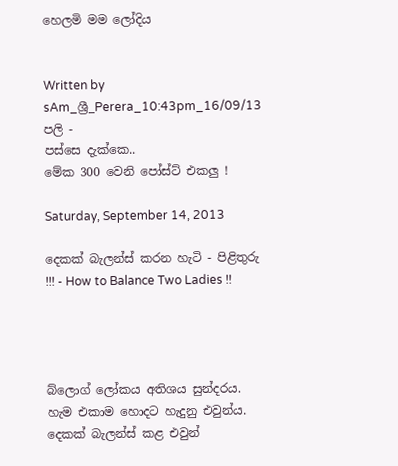හෙලමි මම ලෝදිය


Written by sAm_ශ්‍රී_Perera_10:43pm_16/09/13
පලි -
පස්සෙ දැක්කෙ..
මේක 300 වෙනි පෝස්ට් එකලු !

Saturday, September 14, 2013

දෙකක් බැලන්ස් කරන හැටි - පිළිතුරු !!! - How to Balance Two Ladies !!




බ්ලොග් ලෝකය අතිශය සුන්දරය. හැම එකාම හොදට හැදුනු එවුන්ය. දෙකක් බැලන්ස් කළ එවුන්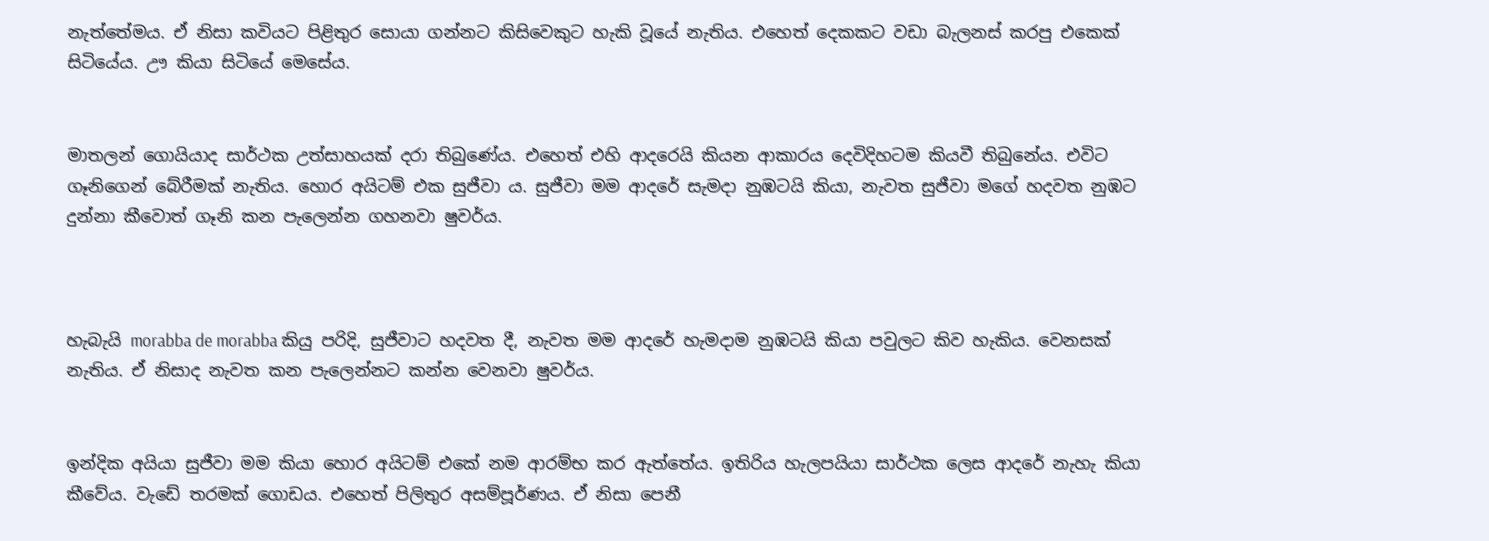නැත්තේමය. ඒ නිසා කවියට පිළිතුර සොයා ගන්නට කිසිවෙකුට හැකි වූයේ නැතිය. එහෙත් දෙකකට වඩා බැලනස් කරපු එකෙක් සිටියේය. ඌ කියා සිටියේ මෙසේය.


මාතලන් ගොයියාද සාර්ථක උත්සාහයක් දරා තිබුණේය. එහෙත් එහි ආදරෙයි කියන ආකාරය දෙවිදිහටම කියවී තිබුනේය. එවිට ගෑනිගෙන් බේරීමක් නැතිය. හොර අයිටම් එක සුජීවා ය. සුජීවා මම ආදරේ සැමදා නුඹටයි කියා, නැවත සුජීවා මගේ හදවත නුඹට දුන්නා කීවොත් ගෑනි කන පැලෙන්න ගහනවා ෂුවර්ය.



හැබැයි morabba de morabba කියු පරිදි, සුජීවාට හදවත දී, නැවත මම ආදරේ හැමදාම නුඹටයි කියා පවුලට කිව හැකිය. වෙනසක් නැතිය. ඒ නිසාද නැවත කන පැලෙන්නට කන්න වෙනවා ෂුවර්ය.


ඉන්දික අයියා සුජීවා මම කියා හොර අයිටම් එකේ නම ආරම්භ කර ඇත්තේය. ඉතිරිය හැලපයියා සාර්ථක ලෙස ආදරේ නැහැ කියා කීවේය. වැඩේ තරමක් ගොඩය. එහෙත් පිලිතුර අසම්පූර්ණය. ඒ නිසා පෙනී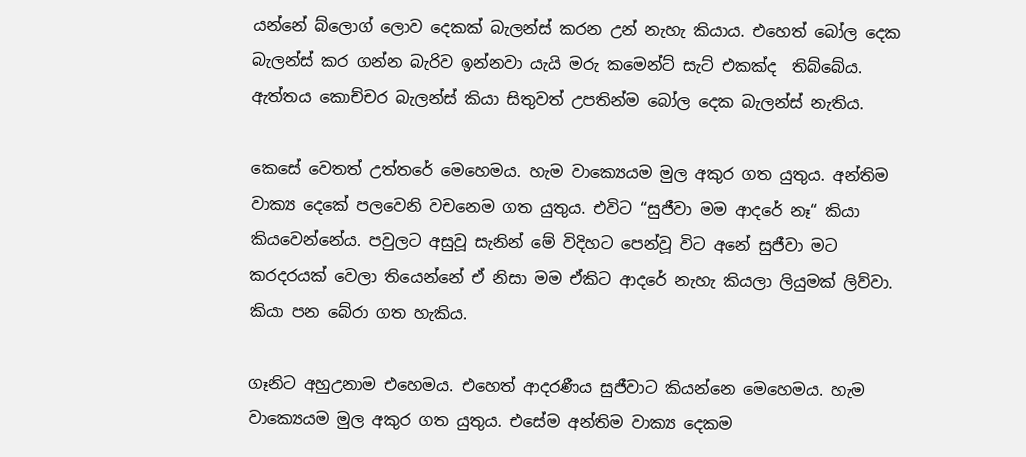යන්නේ බ්ලොග් ලොව දෙකක් බැලන්ස් කරන උන් නැහැ කියාය. එහෙත් බෝල දෙක බැලන්ස් කර ගන්න බැරිව ඉන්නවා යැයි මරු කමෙන්ට් සැට් එකක්ද  තිබ්බේය. ඇත්තය කොච්චර බැලන්ස් කියා සිතුවත් උපතින්ම බෝල දෙක බැලන්ස් නැතිය.

කෙසේ වෙතත් උත්තරේ මෙහෙමය. හැම වාක්‍යෙයම මුල අකුර ගත යුතුය. අන්තිම වාක්‍ය දෙකේ පලවෙනි වචනෙම ගත යුතුය. එවිට “සුජීවා මම ආදරේ නෑ“ කියා කියවෙන්නේය. පවුලට අසුවූ සැනින් මේ විදිහට පෙන්වූ විට අනේ සුජීවා මට කරදරයක් වෙලා තියෙන්නේ ඒ නිසා මම ඒකිට ආදරේ නැහැ කියලා ලියුමක් ලිව්වා. කියා පන බේරා ගත හැකිය.

ගෑනිට අහුඋනාම එහෙමය. එහෙත් ආදරණීය සුජීවාට කියන්නෙ මෙහෙමය. හැම වාක්‍යෙයම මුල අකුර ගත යුතුය. එසේම අන්තිම වාක්‍ය දෙකම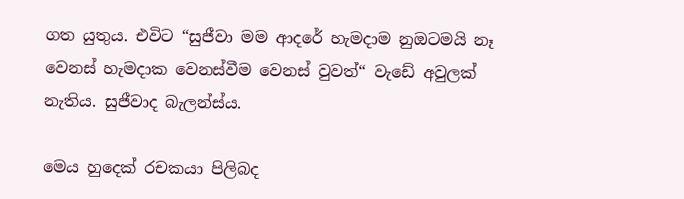ගත යුතුය. එවිට “සුජීවා මම ආදරේ හැමදාම නුඔටමයි නෑ වෙනස් හැමදාක වෙනස්වීම වෙනස් වුවත්“ වැඩේ අවුලක් නැතිය. සුජීවාද බැලන්ස්ය.

මෙය හුදෙක් රචකයා පිලිබද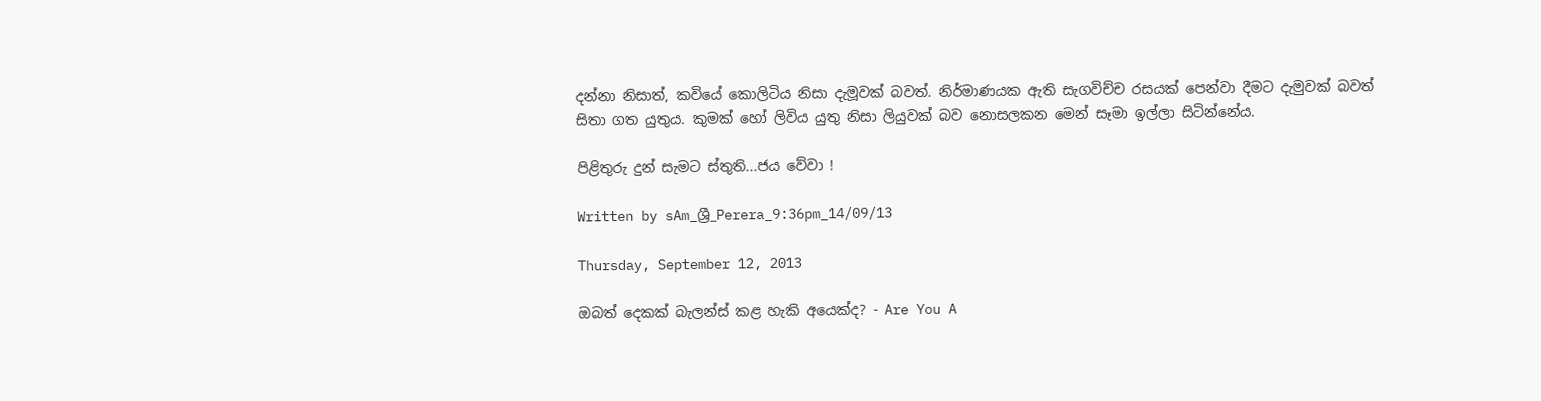දන්නා නිසාත්, කවියේ කොලිටිය නිසා දැමූවක් බවත්. නිර්මාණයක ඇති සැගවිච්ච රසයක් පෙන්වා දීමට දැමුවක් බවත් සිතා ගත යුතුය. කුමක් හෝ ලිවිය යුතු නිසා ලියුවක් බව නොසලකන මෙන් සෑමා ඉල්ලා සිටින්නේය.

පිළිතුරු දුන් සැමට ස්තුති...ජය වේවා !

Written by sAm_ශ්‍රී_Perera_9:36pm_14/09/13

Thursday, September 12, 2013

ඔබත් දෙකක් බැලන්ස් කළ හැකි අයෙක්ද? - Are You A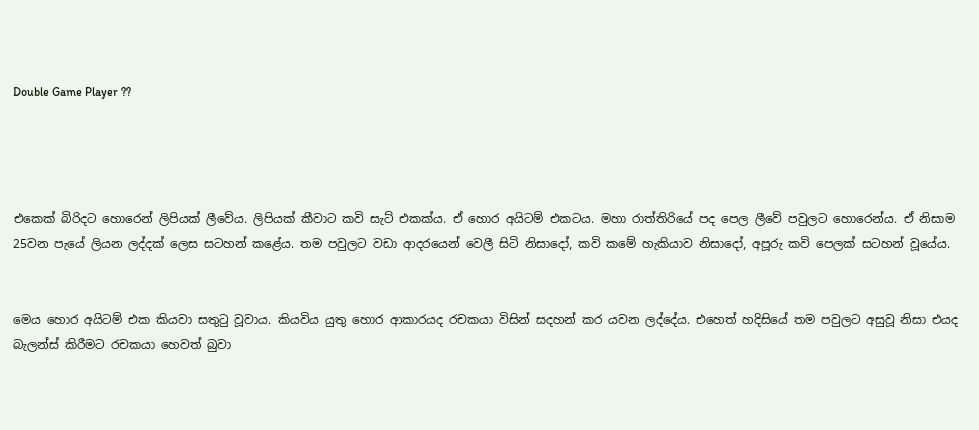Double Game Player ??




එකෙක් බිරිදට හොරෙන් ලිපියක් ලීවේය. ලිපියක් කීවාට කවි සැට් එකක්ය. ඒ හොර අයිටම් එකටය. මහා රාත්තිරියේ පද පෙල ලීවේ පවුලට හොරෙන්ය. ඒ නිසාම 25වන පැයේ ලියන ලද්දක් ලෙස සටහන් කළේය. තම පවුලට වඩා ආදරයෙන් වෙලී සිටි නිසාදෝ, කවි කමේ හැකියාව නිසාදෝ, අපූරු කවි පෙලක් සටහන් වූයේය.


මෙය හොර අයිටම් එක කියවා සතුටු වූවාය. කියවිය යුතු හොර ආකාරයද රචකයා විසින් සදහන් කර යවන ලද්දේය. එහෙත් හදිසියේ තම පවුලට අසුවූ නිසා එයද බැලන්ස් කිරීමට රචකයා හෙවත් බුවා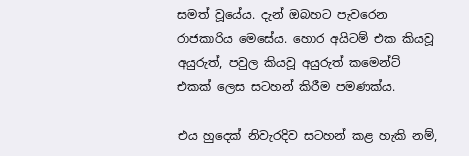සමත් වූයේය. දැන් ඔබහට පැවරෙන රාජකාරිය මෙසේය. හොර අයිටම් එක කියවූ අයුරුත්, පවුල කියවූ අයුරුත් කමෙන්ට් එකක් ලෙස සටහන් කිරීම පමණක්ය.

එය හුදෙක් නිවැරදිව සටහන් කළ හැකි නම්,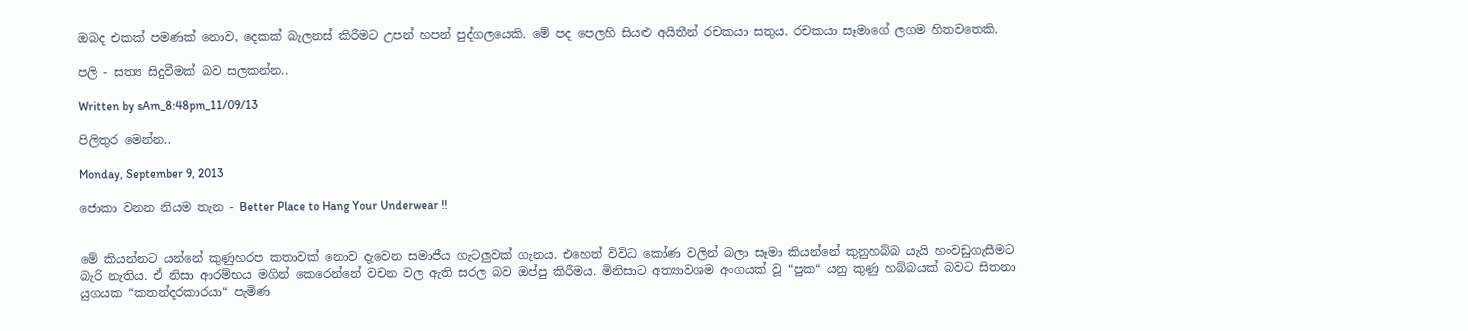ඔබද එකක් පමණක් නොව, දෙකක් බැලනස් කිරීමට උපන් හපන් පුද්ගලයෙකි. මේ පද පෙලහි සියළු අයිතීන් රචකයා සතුය. රචකයා සෑමාගේ ලගම හිතවතෙකි.

පලි - සත්‍ය සිදුවීමක් බව සලකන්න..

Written by sAm_8:48pm_11/09/13

පිලිතුර මෙන්න..

Monday, September 9, 2013

ජොකා වනන නියම තැන - Better Place to Hang Your Underwear !!


මේ කියන්නට යන්නේ කුණුහරප කතාවක් නොව දැවෙන සමාජීය ගැටලුවක් ගැනය. එහෙත් විවිධ කෝණ වලින් බලා සෑමා කියන්නේ කුනුහබ්බ යැයි හංවඩුගැසීමට බැරි නැතිය. ඒ නිසා ආරම්භය මගින් කෙරෙන්නේ වචන වල ඇති සරල බව ඔප්පු කිරීමය. මිනිසාට අත්‍යාවශම අංගයක් වූ “පුක“ යනු කුණු හබ්බයක් බවට සිතනා යුගයක “කතන්දරකාරයා“ පැමිණ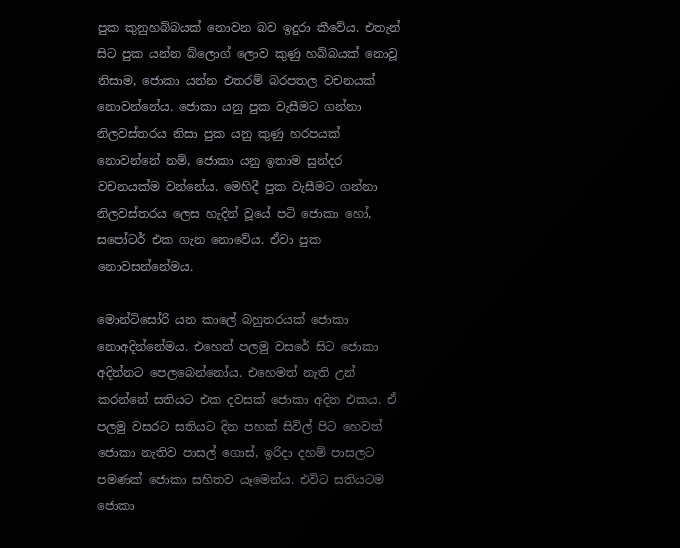පුක කුනුහබ්බයක් නොවන බව ඉදුරා කීවේය. එතැන් සිට පුක යන්න බ්ලොග් ලොව කුණු හබ්බයක් නොවූ නිසාම, ජොකා යන්න එතරම් බරපතල වචනයක් නොවන්නේය. ජොකා යනු පුක වැසීමට ගන්නා නිලවස්තරය නිසා පුක යනු කුණු හරපයක් නොවන්නේ නම්, ජොකා යනු ඉතාම සුන්දර වචනයක්ම වන්නේය. මෙහිදී පුක වැසීමට ගන්නා නිලවස්තරය ලෙස හැදින් වූයේ පටි ජොකා හෝ, සපෝටර් එක ගැන නොවේය. ඒවා පුක නොවසන්නේමය.

මොන්ටිසෝරි යන කාලේ බහුතරයක් ජොකා නොඅදින්නේමය. එහෙත් පලමු වසරේ සිට ජොකා අදින්නට පෙලබෙන්නෝය. එහෙමත් නැති උන් කරන්නේ සතියට එක දවසක් ජොකා අදින එකය. ඒ පලමු වසරට සතියට දින පහක් සිවිල් පිට හෙවත් ජොකා නැතිව පාසල් ගොස්, ඉරිදා දහම් පාසලට පමණක් ජොකා සහිතව යෑමෙන්ය. එවිට සතියටම ජොකා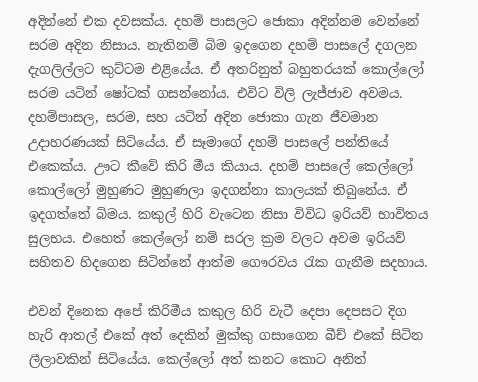අදින්නේ එක දවසක්ය. දහම් පාසලට ජොකා අදින්නම වෙන්නේ සරම අදින නිසාය. නැතිනම් බිම ඉදගෙන දහම් පාසලේ දගලන දැගලිල්ලට කුට්ටම එළියේය. ඒ අතරිනුත් බහුතරයක් කොල්ලෝ සරම යටින් ෂෝටක් ගසන්නෝය. එවිට විලි ලැජ්ජාව අවමය. දහම්පාසල, සරම, සහ යටින් අදින ජොකා ගැන ජීවමාන උදාහරණයක් සිටියේය. ඒ සෑමාගේ දහම් පාසලේ පන්තියේ එකෙක්ය. ඌට කීවේ කිරි මීය කියාය. දහම් පාසලේ කෙල්ලෝ කොල්ලෝ මුහුණට මුහුණලා ඉදගන්නා කාලයක් තිබුනේය. ඒ ඉදගත්තේ බිමය. කකුල් හිරි වැටෙන නිසා විවිධ ඉරියව් භාවිතය සුලභය. එහෙත් කෙල්ලෝ නම් සරල ක්‍රම වලට අවම ඉරියව් සහිතව හිදගෙන සිටින්නේ ආත්ම ගෞරවය රැක ගැනීම සදහාය.

එවන් දිනෙක අපේ කිරිමීය කකුල හිරි වැටී දෙපා දෙපසට දිග හැරි ආතල් එකේ අත් දෙකින් මුක්කු ගසාගෙන බීච් එකේ සිටින ලීලාවකින් සිටියේය. කෙල්ලෝ අත් කනට කොට අනිත්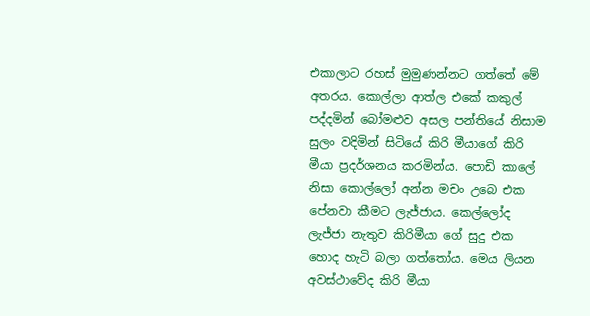එකාලාට රහස් මුමුණන්නට ගත්තේ මේ අතරය. කොල්ලා ආත්ල එකේ කකුල් පද්දමින් බෝමළුව අසල පන්තියේ නිසාම සුලං වදිමින් සිටියේ කිරි මීයාගේ කිරි මීයා ප්‍රදර්ශනය කරමින්ය. පොඩි කාලේ නිසා කොල්ලෝ අන්න මචං උබෙ එක පේනවා කීමට ලැජ්ජාය. කෙල්ලෝද ලැජ්ජා නැතුව කිරිමීයා ගේ සුදු එක හොද හැටි බලා ගත්තෝය. මෙය ලියන අවස්ථාවේද කිරි මීයා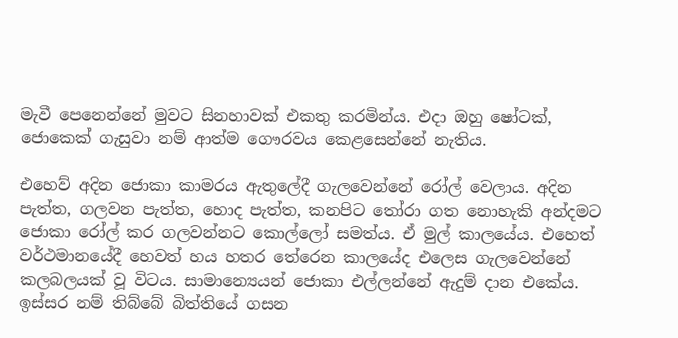මැවී පෙනෙන්නේ මුවට සිනහාවක් එකතු කරමින්ය. එදා ඔහු ෂෝටක්, ජොකෙක් ගැසුවා නම් ආත්ම ගෞරවය කෙළසෙන්නේ නැතිය.

එහෙව් අදින ජොකා කාමරය ඇතුලේදී ගැලවෙන්නේ රෝල් වෙලාය. අදින පැත්ත, ගලවන පැත්ත, හොද පැත්ත, කනපිට තෝරා ගත නොහැකි අන්දමට ජොකා රෝල් කර ගලවන්නට කොල්ලෝ සමත්ය. ඒ මුල් කාලයේය. එහෙත් වර්ථමානයේදී හෙවත් හය හතර තේරෙන කාලයේද එලෙස ගැලවෙන්නේ කලබලයක් වූ විටය. සාමාන්‍යෙයන් ජොකා එල්ලන්නේ ඇදුම් දාන එකේය. ඉස්සර නම් තිබ්බේ බිත්තියේ ගසන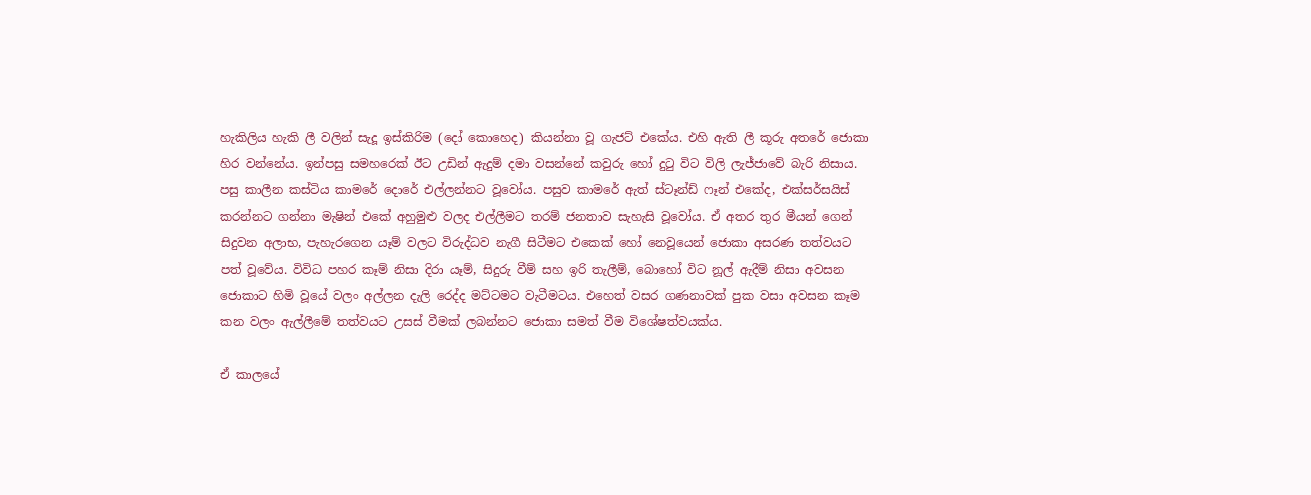හැකිලිය හැකි ලී වලින් සැදූ ඉස්කිරිම (දෝ කොහෙද) කියන්නා වූ ගැජට් එකේය. එහි ඇති ලී කූරු අතරේ ජොකා හිර වන්නේය. ඉන්පසු සමහරෙක් ඊට උඩින් ඇදුම් දමා වසන්නේ කවුරු හෝ දුටු විට විලි ලැජ්ජාවේ බැරි නිසාය. පසු කාලීන කස්ටිය කාමරේ දොරේ එල්ලන්නට වූවෝය. පසුව කාමරේ ඇත් ස්ටෑන්ඩ් ෆෑන් එකේද, එක්සර්සයිස් කරන්නට ගන්නා මැෂින් එකේ අහුමුළු වලද එල්ලීමට තරම් ජනතාව සැහැසි වූවෝය. ඒ අතර තුර මීයන් ගෙන් සිදුවන අලාභ, පැහැරගෙන යෑම් වලට විරුද්ධව නැගී සිටීමට එකෙක් හෝ නෙවූයෙන් ජොකා අසරණ තත්වයට පත් වූවේය. විවිධ පහර කෑම් නිසා දිරා යෑම්, සිදුරු වීම් සහ ඉරි තැලීම්, බොහෝ විට නූල් ඇදීම් නිසා අවසන ජොකාට හිමි වූයේ වලං අල්ලන දැලි රෙද්ද මට්ටමට වැටීමටය. එහෙත් වසර ගණනාවක් පුක වසා අවසන කෑම කන වලං ඇල්ලීමේ තත්වයට උසස් වීමක් ලබන්නට ජොකා සමත් වීම විශේෂත්වයක්ය.

ඒ කාලයේ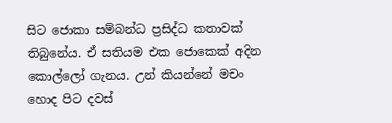සිට ජොකා සම්බන්ධ ප්‍රසිද්ධ කතාවක් තිබුනේය. ඒ සතියම එක ජොකෙක් අදින කොල්ලෝ ගැනය. උන් කියන්නේ මචං හොද පිට දවස්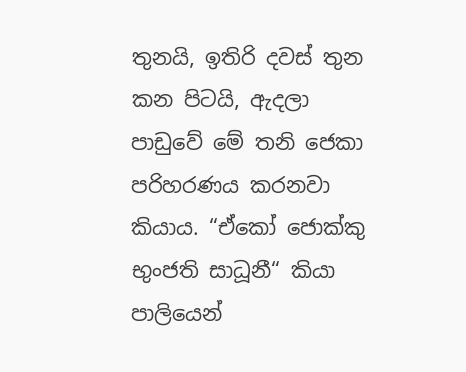තුනයි, ඉතිරි දවස් තුන කන පිටයි, ඇදලා පාඩුවේ මේ තනි ජෙකා පරිහරණය කරනවා කියාය. “ඒකෝ ජොක්කු භුංජති සාධූනී“ කියා පාලියෙන්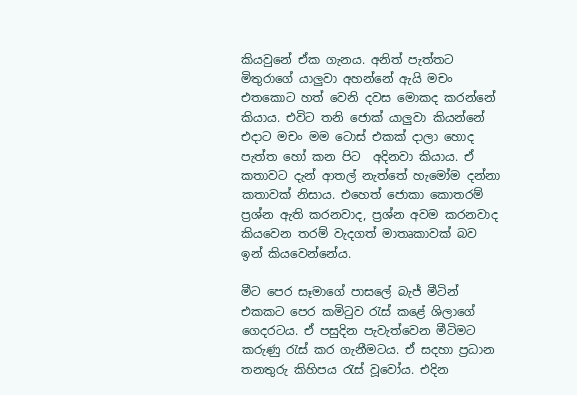කියවුනේ ඒක ගැනය. අනිත් පැත්තට මිතුරාගේ යාලුවා අහන්නේ ඇයි මචං එතකොට හත් වෙනි දවස මොකද කරන්නේ කියාය. එවිට තනි ජොක් යාලුවා කියන්නේ එදාට මචං මම ටොස් එකක් දාලා හොද පැත්ත හෝ කන පිට  අදිනවා කියාය. ඒ කතාවට දැන් ආතල් නැත්තේ හැමෝම දන්නා කතාවක් නිසාය. එහෙත් ජොකා කොතරම් ප්‍රශ්න ඇති කරනවාද, ප්‍රශ්න අවම කරනවාද කියවෙන තරම් වැදගත් මාතෘකාවක් බව ඉන් කියවෙන්නේය.

මීට පෙර සෑමාගේ පාසලේ බැජ් මීටින් එකකට පෙර කමිටුව රැස් කළේ ශිලාගේ ගෙදරටය. ඒ පසුදින පැවැත්වෙන මීටිමට කරුණු රැස් කර ගැනීමටය. ඒ සදහා ප්‍රධාන තනතුරු කිහිපය රැස් වූවෝය. එදින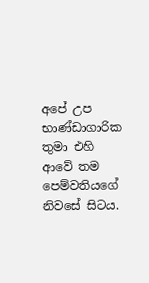අපේ උප භාණ්ඩාගාරික තුමා එහි ආවේ තම පෙම්වතියගේ නිවසේ සිටය.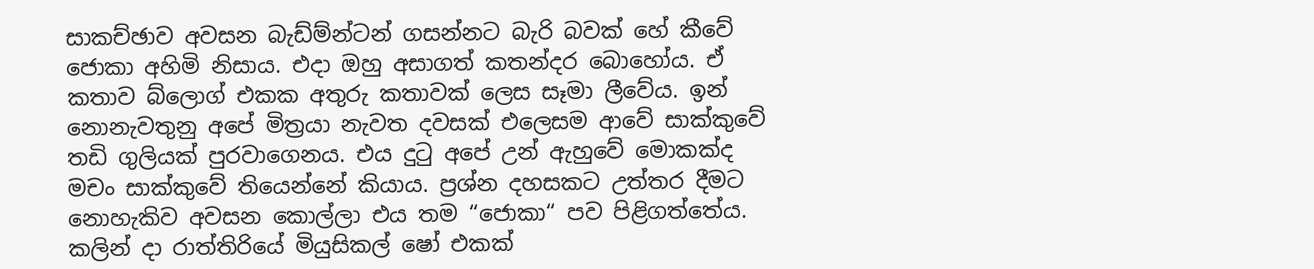සාකච්ඡාව අවසන බැඩ්ම්න්ටන් ගසන්නට බැරි බවක් හේ කීවේ ජොකා අහිමි නිසාය. එදා ඔහු අසාගත් කතන්දර බොහෝය. ඒ කතාව බ්ලොග් එකක අතුරු කතාවක් ලෙස සෑමා ලීවේය. ඉන් නොනැවතුනු අපේ මිත්‍රයා නැවත දවසක් එලෙසම ආවේ සාක්කුවේ තඩි ගුලියක් පුරවාගෙනය. එය දුටු අපේ උන් ඇහුවේ මොකක්ද මචං සාක්කුවේ තියෙන්නේ කියාය. ප්‍රශ්න දහසකට උත්තර දීමට නොහැකිව අවසන කොල්ලා එය තම “ජොකා“ පව පිළිගත්තේය. කලින් දා රාත්තිරියේ මියුසිකල් ෂෝ එකක්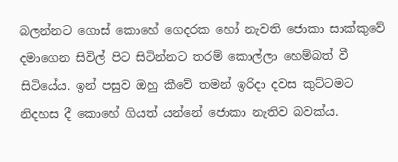බලන්නට ගොස් කොහේ ගෙදරක හෝ නැවති ජොකා සාක්කුවේ දමාගෙන සිවිල් පිට සිටින්නට තරම් කොල්ලා හෙම්බත් වී සිටියේය. ඉන් පසුව ඔහු කීවේ තමන් ඉරිදා දවස කුට්ටමට නිදහස දී කොහේ ගියත් යන්නේ ජොකා නැතිව බවක්ය.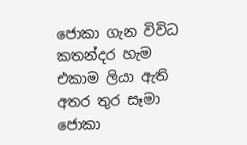ජොකා ගැන විවිධ කතන්දර හැම එකාම ලියා ඇති අතර තුර සෑමා ජොකා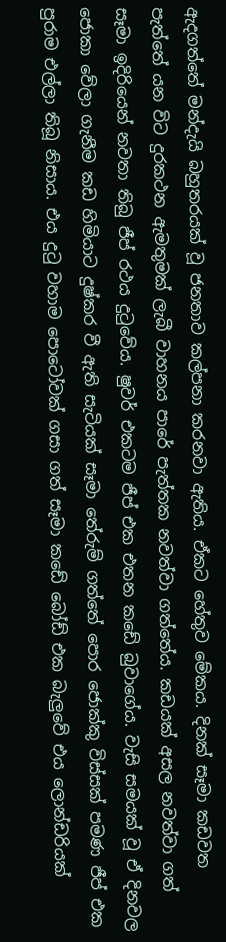ඇදගත්තේ මන්දැයි බහුතරයක් වූ ජනතාව කල්පනා කරනවා ඇතිය. ඒකට හේතුව මේකය. දිනක් සෑමා කඩවත පැත්තේ යන විට දුරකථන ඇමතුමක් ලැබී වාහනය පාරේ පැත්තක නවත්වා ගත්තේය. කඩයක් අසල නවත්වා ගත් සෑමා ඉදිරියෙන් නවතා තිබු ජීප් රථය දුටුවේය. ෂුවර් එකටම ජීප් එක එතන කඩේ බුවාගේය. වැසි සමයක් වූ ඒ දිනවල ජොකා වේලා ගැනීම කඩ හිමියාට දුෂ්කර වී ඇති සැටියක් සෑමා තේරුම් ගත්තේ පොර ජොක්කු විස්සක් පමණ ජීප් එක පුරාම එල්ලා තිබූ නිසාය. එය දුටු වහාම පොටෝවක් ගසා ගත් සෑමා කඩේ බෝඩ් එක බැලුවේ එය ලොන්ඩරියක්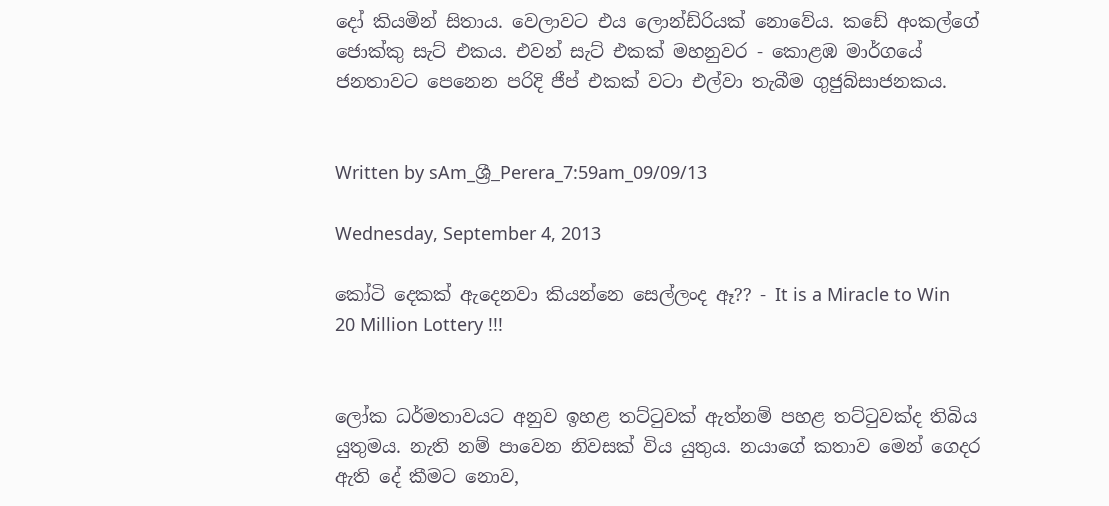දෝ කියමින් සිතාය. වෙලාවට එය ලොන්ඩ්රියක් නොවේය. කඩේ අංකල්ගේ ජොක්කු සැට් එකය. එවන් සැට් එකක් මහනුවර - කොළඹ මාර්ගයේ ජනතාවට පෙනෙන පරිදි ජීප් එකක් වටා එල්වා තැබීම ගුජුබ්සාජනකය.


Written by sAm_ශ්‍රී_Perera_7:59am_09/09/13

Wednesday, September 4, 2013

කෝටි දෙකක් ඇදෙනවා කියන්නෙ සෙල්ලංද ඈ?? - It is a Miracle to Win 20 Million Lottery !!!


ලෝක ධර්මතාවයට අනුව ඉහළ තට්ටුවක් ඇත්නම් පහළ තට්ටුවක්ද තිබිය යුතුමය. නැති නම් පාවෙන නිවසක් විය යුතුය. නයාගේ කතාව මෙන් ගෙදර ඇති දේ කීමට නොව,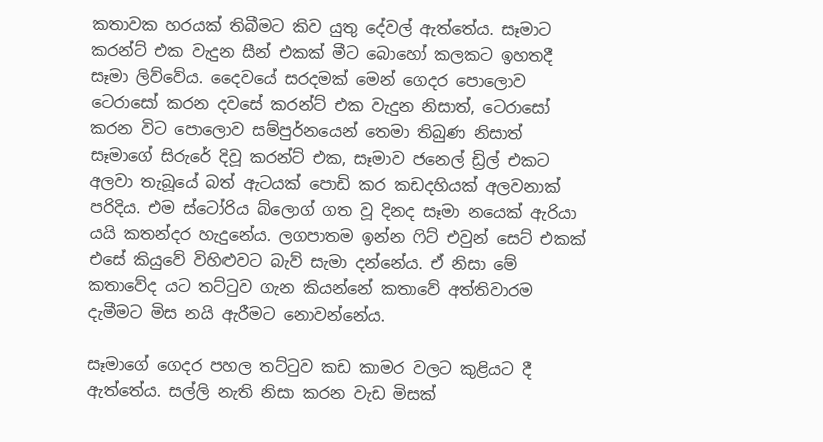කතාවක හරයක් තිබීමට කිව යුතු දේවල් ඇත්තේය. සෑමාට කරන්ට් එක වැදුන සීන් එකක් මීට බොහෝ කලකට ඉහතදී සෑමා ලිව්වේය. දෛවයේ සරදමක් මෙන් ගෙදර පොලොව ටෙරාසෝ කරන දවසේ කරන්ට් එක වැදුන නිසාත්, ටෙරාසෝ කරන විට පොලොව සම්පුර්නයෙන් තෙමා තිබුණ නිසාත් සෑමාගේ සිරුරේ දිවූ කරන්ට් එක, සෑමාව ජනෙල් ඩ්‍රිල් එකට අලවා තැබූයේ බත් ඇටයක් පොඩි කර කඩදහියක් අලවනාක් පරිදිය. එම ස්ටෝරිය බ්ලොග් ගත වූ දිනද සෑමා නයෙක් ඇරියා යයි කතන්දර හැදුනේය. ලගපාතම ඉන්න ෆිට් එවුන් සෙට් එකක් එසේ කියුවේ විහිළුවට බැව් සැමා දන්නේය. ඒ නිසා මේ කතාවේද යට තට්ටුව ගැන කියන්නේ කතාවේ අත්තිවාරම දැමීමට මිස නයි ඇරීමට නොවන්නේය.

සෑමාගේ ගෙදර පහල තට්ටුව කඩ කාමර වලට කුළියට දී ඇත්තේය. සල්ලි නැති නිසා කරන වැඩ මිසක්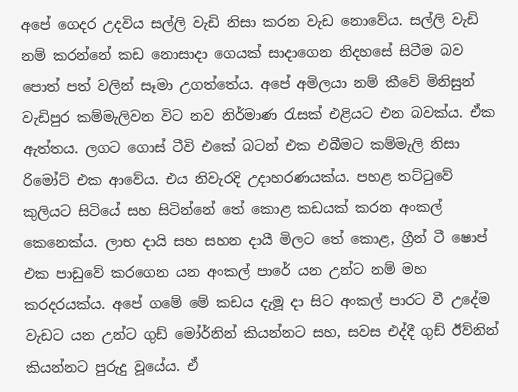අපේ ගෙදර උදවිය සල්ලි වැඩි නිසා කරන වැඩ නොවේය. සල්ලි වැඩි නම් කරන්නේ කඩ නොසාදා ගෙයක් සාදාගෙන නිදහසේ සිටීම බව පොත් පත් වලින් සෑමා උගත්තේය. අපේ අමිලයා නම් කීවේ මිනිසුන් වැඩිපුර කම්මැලිවන විට නව නිර්මාණ රැසක් එළියට එන බවක්ය. ඒක ඇත්තය. ලගට ගොස් ටීවි එකේ බටන් එක එබීමට කම්මැලි නිසා රිමෝට් එක ආවේය. එය නිවැරදි උදාහරණයක්ය. පහළ තට්ටුවේ කුලියට සිටියේ සහ සිටින්නේ තේ කොළ කඩයක් කරන අංකල් කෙනෙක්ය. ලාභ දායි සහ සහන දායී මිලට තේ කොළ, ග්‍රීන් ටී ෂොප් එක පාඩුවේ කරගෙන යන අංකල් පාරේ යන උන්ට නම් මහ කරදරයක්ය. අපේ ගමේ මේ කඩය දැමූ දා සිට අංකල් පාරට වී උදේම වැඩට යන උන්ට ගුඩ් මෝර්නින් කියන්නට සහ, සවස එද්දී ගුඩ් ඊව්නින් කියන්නට පුරුදු වූයේය. ඒ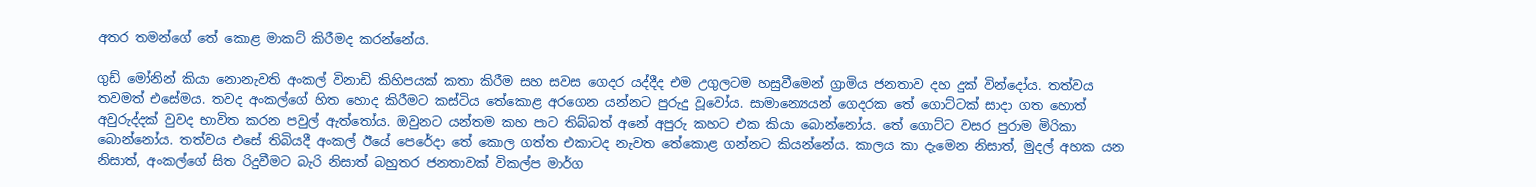අතර තමන්ගේ තේ කොළ මාකට් කිරීමද කරන්නේය.

ගුඩ් මෝනින් කියා නොනැවති අංකල් විනාඩි කිහිපයක් කතා කිරීම සහ සවස ගෙදර යද්දීද එම උගුලටම හසුවීමෙන් ග්‍රාමිය ජනතාව දහ දුක් වින්දෝය. තත්වය තවමත් එසේමය. තවද අංකල්ගේ හිත හොද කිරීමට කස්ටිය තේකොළ අරගෙන යන්නට පුරුදු වූවෝය. සාමාන්‍යෙයන් ගෙදරක තේ ගොට්ටක් සාදා ගත හොත් අවුරුද්දක් වුවද භාවිත කරන පවුල් ඇත්තෝය. ඔවුනට යන්තම කහ පාට තිබ්බත් අනේ අපුරු කහට එක කියා බොන්නෝය. තේ ගොට්ට වසර පුරාම මිරිකා බොන්නෝය. තත්වය එසේ තිබියදී අංකල් ඊයේ පෙරේදා තේ කොල ගත්ත එකාටද නැවත තේකොළ ගන්නට කියන්නේය. කාලය කා දැමෙන නිසාත්, මුදල් අහක යන නිසාත්, අංකල්ගේ සිත රිදුවීමට බැරි නිසාත් බහුතර ජනතාවක් විකල්ප මාර්ග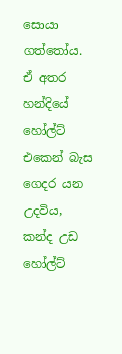සොයා ගත්තෝය. ඒ අතර  හන්දියේ හෝල්ට් එකෙන් බැස ගෙදර යන උදවිය, කන්ද උඩ හෝල්ට්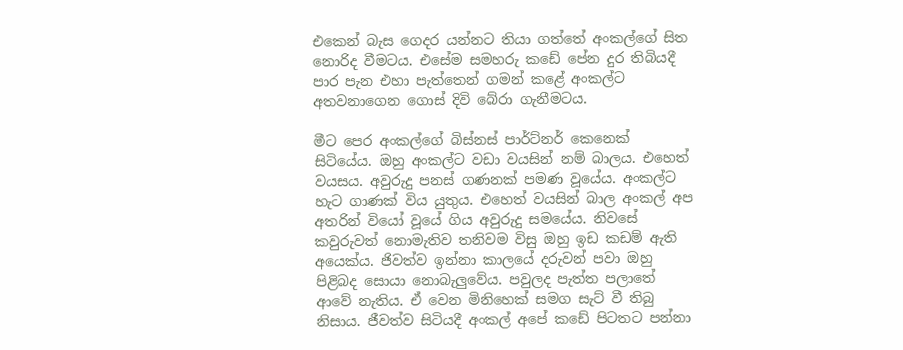එකෙන් බැස ගෙදර යන්නට තියා ගත්තේ අංකල්ගේ සිත නොරිද වීමටය. එසේම සමහරු කඩේ පේන දුර තිබියදී පාර පැන එහා පැත්තෙන් ගමන් කළේ අංකල්ට අතවනාගෙන ගොස් දිවි බේරා ගැනීමටය.

මීට පෙර අංකල්ගේ බිස්නස් පාර්ට්නර් කෙනෙක් සිටියේය. ඔහු අංකල්ට වඩා වයසින් නම් බාලය. එහෙත් වයසය. අවුරුදු පනස් ගණනක් පමණ වූයේය. අංකල්ට හැට ගාණක් විය යුතුය. එහෙත් වයසින් බාල අංකල් අප අතරින් වියෝ වූයේ ගිය අවුරුදු සමයේය. නිවසේ කවුරුවත් නොමැතිව තනිවම විසු ඔහු ඉඩ කඩම් ඇති අයෙක්ය. ජිවත්ව ඉන්නා කාලයේ දරුවන් පවා ඔහු පිළිබද සොයා නොබැලුවේය. පවුලද පැත්ත පලාතේ ආවේ නැතිය. ඒ වෙන මිනිහෙක් සමග සැට් වී තිබු නිසාය. ජීවත්ව සිටියදී අංකල් අපේ කඩේ පිටතට පන්නා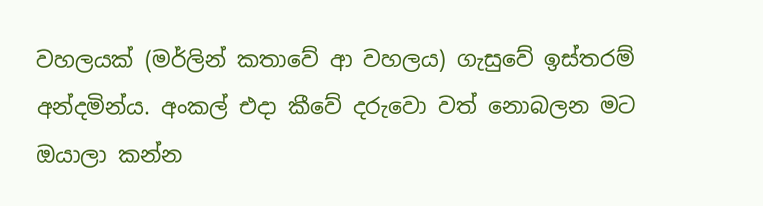වහලයක් (මර්ලින් කතාවේ ආ වහලය) ගැසුවේ ඉස්තරම් අන්දමින්ය. අංකල් එදා කීවේ දරුවො වත් නොබලන මට ඔයාලා කන්න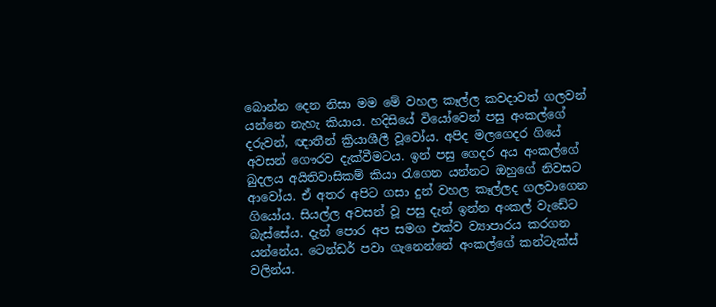බොන්න දෙන නිසා මම මේ වහල කෑල්ල කවදාවත් ගලවන් යන්නෙ නැහැ කියාය. හදිසියේ වියෝවෙන් පසු අංකල්ගේ දරුවන්, ඥාතීන් ක්‍රියාශීලී වූවෝය. අපිද මලගෙදර ගියේ අවසන් ගෞරව දැක්වීමටය. ඉන් පසු ගෙදර අය අංකල්ගේ බුදලය අයිතිවාසිකම් කියා රැගෙන යන්නට ඔහුගේ නිවසට ආවෝය. ඒ අතර අපිට ගසා දුන් වහල කෑල්ලද ගලවාගෙන ගියෝය. සියල්ල අවසන් වූ පසු දැන් ඉන්න අංකල් වැඩේට බැස්සේය. දැන් පොර අප සමග එක්ව ව්‍යාපාරය කරගන යන්නේය. ටෙන්ඩර් පවා ගැනෙන්නේ අංකල්ගේ කන්ටැක්ස් වලින්ය.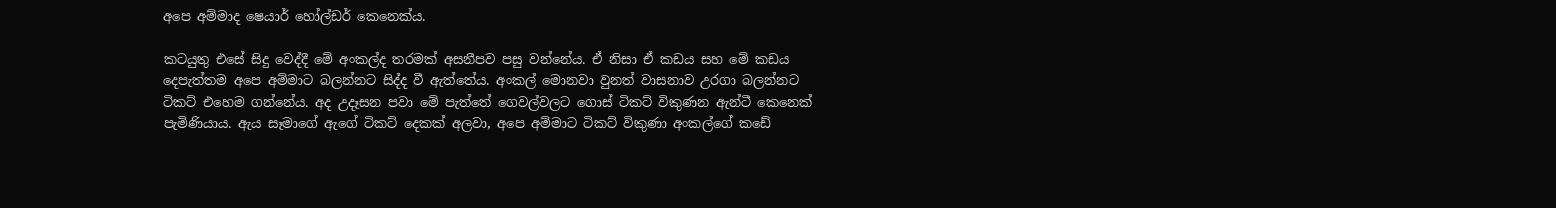අපෙ අම්මාද ෂෙයාර් හෝල්ඩර් කෙනෙක්ය.

කටයුතු එසේ සිදු වෙද්දී මේ අංකල්ද තරමක් අසනීපව පසු වන්නේය. ඒ නිසා ඒ කඩය සහ මේ කඩය දෙපැත්තම අපෙ අම්මාට බලන්නට සිද්ද වී ඇත්තේය. අංකල් මොනවා වුනත් වාසනාව උරගා බලන්නට ටිකට් එහෙම ගන්නේය. අද උදෑසන පවා මේ පැත්තේ ගෙවල්වලට ගොස් ටිකට් විකුණන ඇන්ටී කෙනෙක් පැමිණියාය. ඇය සෑමාගේ ඇගේ ටිකට් දෙකක් අලවා, අපෙ අම්මාට ටිකට් විකුණා අංකල්ගේ කඩේ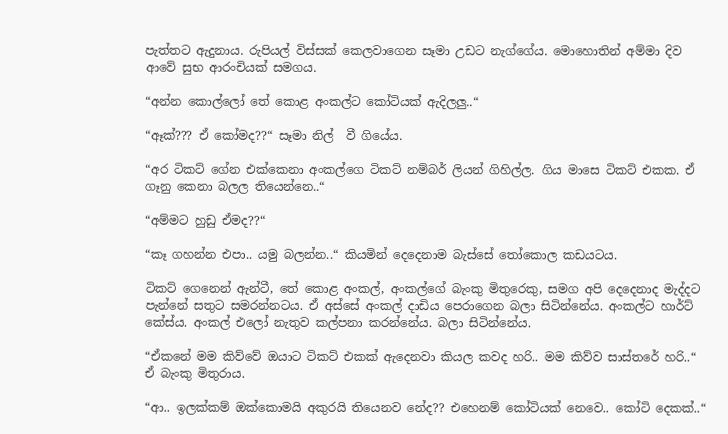පැත්තට ඇදුනාය. රුපියල් විස්සක් කෙලවාගෙන සෑමා උඩට නැග්ගේය. මොහොතින් අම්මා දිව ආවේ සුභ ආරංචියක් සමගය.

“අන්න කොල්ලෝ තේ කොළ අංකල්ට කෝටියක් ඇදිලලු..“

“ඈක්??? ඒ කෝමද??“ සෑමා නිල්  වී ගියේය.

“අර ටිකට් ගේන එක්කෙනා අංකල්ගෙ ටිකට් නම්බර් ලියන් ගිහිල්ල. ගිය මාසෙ ටිකට් එකක. ඒ ගෑනු කෙනා බලල තියෙන්නෙ..“

“අම්මට හුඩු ඒමද??“

“කෑ ගහන්න එපා.. යමු බලන්න..“ කියමින් ‍දෙදෙනාම බැස්සේ තෝකොල කඩයටය.

ටිකට් ගෙනෙන් ඇන්ටී, තේ කොළ අංකල්, අංකල්ගේ බැංකු මිතුරෙකු, සමග අපි දෙදෙනාද මැද්දට පැන්නේ සතුට සමරන්නටය. ඒ අස්සේ අංකල් දාඩිය පෙරාගෙන බලා සිටින්නේය. අංකල්ට හාර්ට් කේස්ය. අංකල් එලෝ නැතුව කල්පනා කරන්නේය. බලා සිටින්නේය.

“ඒකනේ මම කිව්වේ ඔයාට ටිකට් එකක් ඇදෙනවා කියල කවද හරි.. මම කිව්ව සාස්තරේ හරි..“ ඒ බැංකු මිතුරාය.

“ආ.. ඉලක්කම් ඔක්කොමයි අකුරයි තියෙනව නේද?? එහෙනම් කෝටියක් නෙවෙ.. කෝටි දෙකක්..“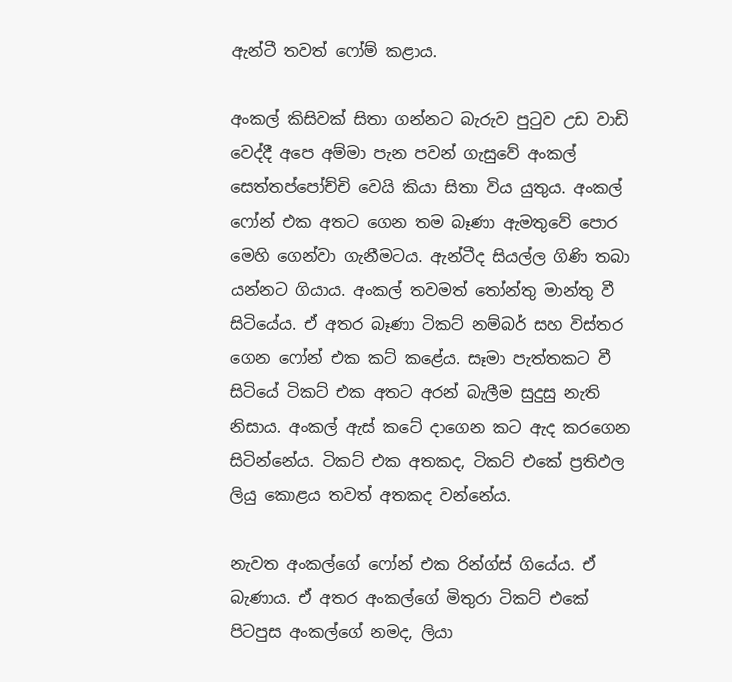ඇන්ටී තවත් ෆෝම් කළාය.

අංකල් කිසිවක් සිතා ගන්නට බැරුව පුටුව උඩ වාඩි වෙද්දී අපෙ අම්මා පැන පවන් ගැසුවේ අංකල් සෙත්තප්පෝච්චි වෙයි කියා සිතා විය යුතුය. අංකල් ෆෝන් එක අතට ගෙන තම බෑණා ඇමතුවේ පොර මෙහි ගෙන්වා ගැනීමටය. ඇන්ටීද සියල්ල ගිණි තබා යන්නට ගියාය. අංකල් තවමත් තෝන්තු මාන්තු වී සිටියේය. ඒ අතර බෑණා ටිකට් නම්බර් සහ විස්තර ගෙන ෆෝන් එක කට් කළේය. සෑමා පැත්තකට වී සිටියේ ටිකට් එක අතට අරන් බැලීම සුදුසු නැති නිසාය. අංකල් ඇස් කටේ දාගෙන කට ඇද කරගෙන සිටින්නේය. ටිකට් එක අතකද, ටිකට් එකේ ප්‍රතිඵල ලියු කොළය තවත් අතකද වන්නේය.

නැවත අංකල්ගේ ෆෝන් එක රින්ග්ස් ගියේය. ඒ බැණාය. ඒ අතර අංකල්ගේ මිතුරා ටිකට් එකේ පිටපුස අංකල්ගේ නමද, ලියා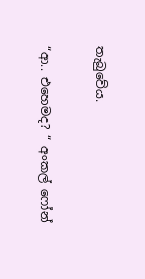තැබුවේය.

“ආ.. එහෙමද? “ අංකල් ෆෝන්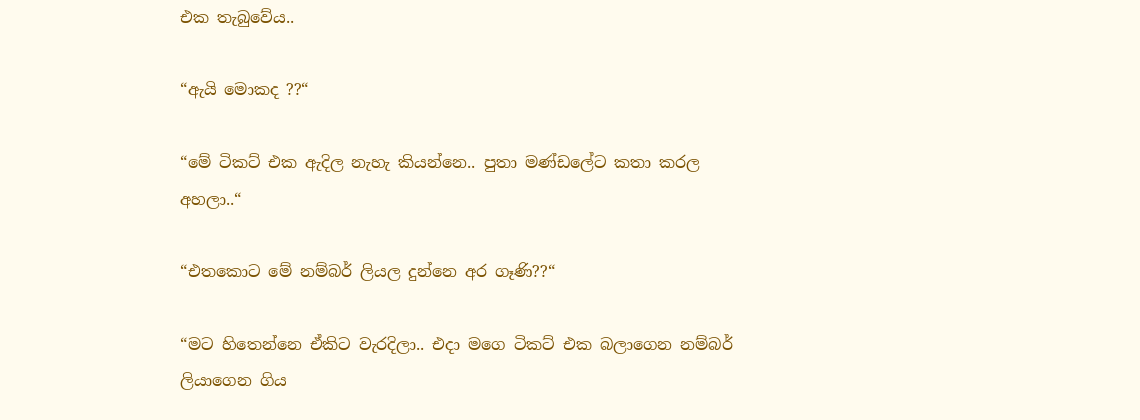එක තැබුවේය..

“ඇයි මොකද ??“

“මේ ටිකට් එක ඇදිල නැහැ කියන්නෙ.. පුතා මණ්ඩලේට කතා කරල අහලා..“

“එතකොට මේ නම්බර් ලියල දුන්නෙ අර ගෑණි??“

“මට හිතෙන්නෙ ඒකිට වැරදිලා.. එදා මගෙ ටිකට් එක බලාගෙන නම්බර් ලියාගෙන ගිය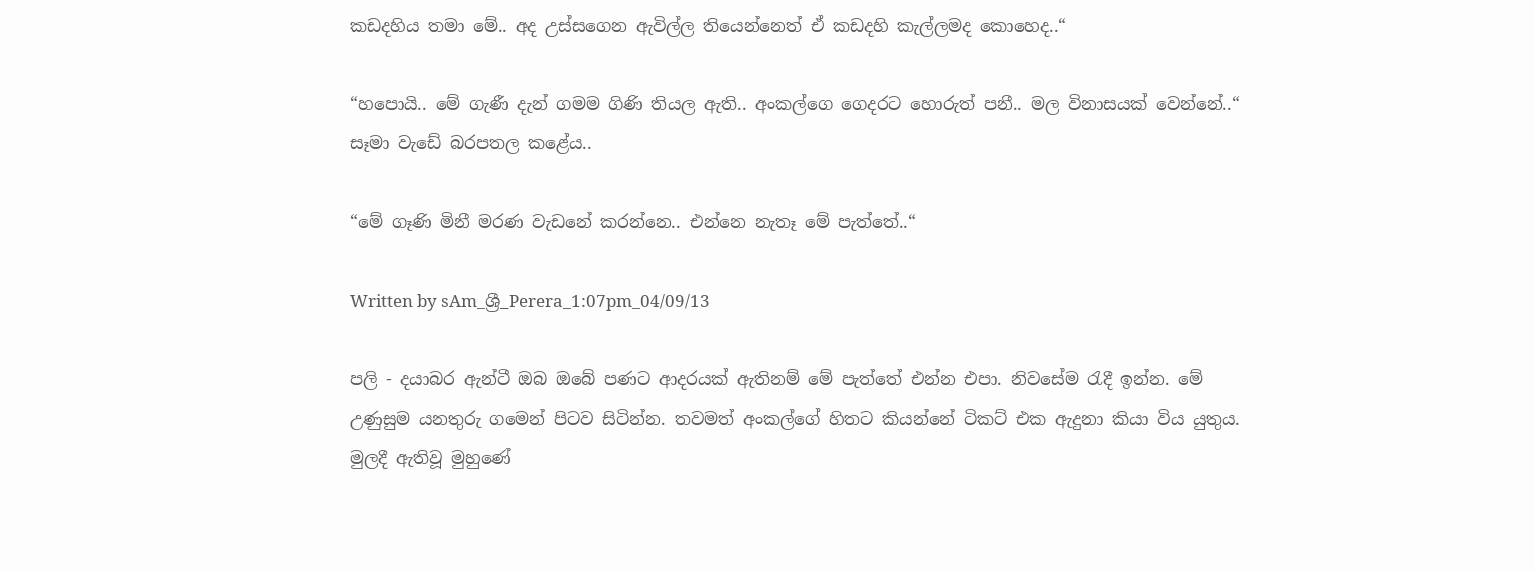කඩදහිය තමා මේ.. අද උස්සගෙන ඇවිල්ල තියෙන්නෙත් ඒ කඩදහි කැල්ලමද කොහෙද..“

“හපොයි.. මේ ගැණී දැන් ගමම ගිණි තියල ඇති.. අංකල්ගෙ ගෙදරට හොරුත් පනී.. මල විනාසයක් වෙන්නේ..“ සෑමා වැඩේ බරපතල කළේය..

“මේ ගෑණි මිනී මරණ වැඩනේ කරන්නෙ.. එන්නෙ නැතෑ මේ පැත්තේ..“

Written by sAm_ශ්‍රී_Perera_1:07pm_04/09/13

පලි - දයාබර ඇන්ටී ඔබ ඔබේ පණට ආදරයක් ඇතිනම් මේ පැත්තේ එන්න එපා. නිවසේම රැදී ඉන්න. මේ උණුසුම යනතුරු ගමෙන් පිටව සිටින්න. තවමත් අංකල්ගේ හිතට කියන්නේ ටිකට් එක ඇදුනා කියා විය යුතුය. මුලදී ඇතිවූ මුහුණේ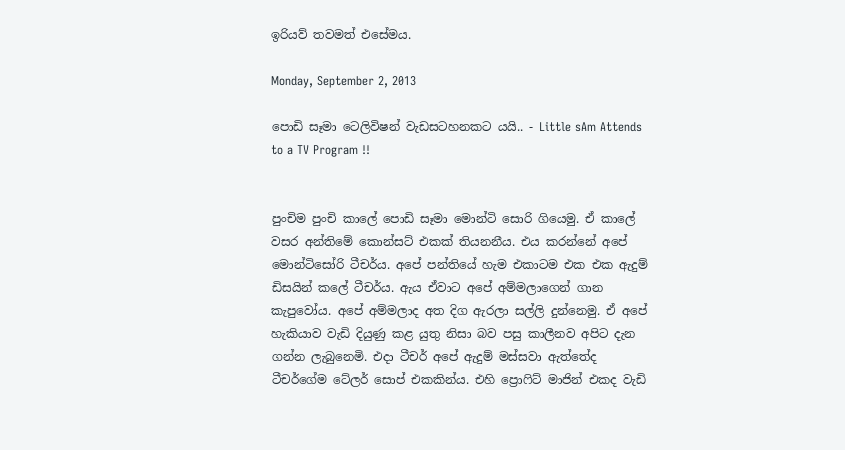ඉරියව් තවමත් එසේමය.

Monday, September 2, 2013

පොඩි සෑමා ටෙලිවිෂන් වැඩසටහනකට යයි.. - Little sAm Attends to a TV Program !!


පුංචිම පුංචි කාලේ පොඩි සෑමා මොන්ටි සොරි ගියෙමු. ඒ කාලේ වසර අන්තිමේ කොන්සට් එකක් තියනනීය. එය කරන්නේ අපේ මොන්ටිසෝරි ටීචර්ය. අපේ පන්තියේ හැම එකාටම එක එක ඇදුම් ඩිසයින් කලේ ටීචර්ය. ඇය ඒවාට අපේ අම්මලාගෙන් ගාන කැපුවෝය. අපේ අම්මලාද අත දිග ඇරලා සල්ලි දුන්නෙමු. ඒ අපේ හැකියාව වැඩි දියුණු කළ යුතු නිසා බව පසු කාලීනව අපිට දැන ගන්න ලැබුනෙමි. එදා ටීචර් අපේ ඇදුම් මස්සවා ඇත්තේද ටීචර්ගේම ටේලර් සොප් එකකින්ය. එහි ප්‍රොෆිට් මාජින් එකද වැඩි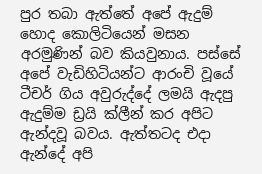පුර තබා ඇත්තේ අපේ ඇදුම් හොද කොලිටියෙන් මසන අරමුණින් බව කියවුනාය. පස්සේ අපේ වැඩිහිටියන්ට ආරංචි වූයේ ටීචර් ගිය අවුරුද්දේ ලමයි ඇදපු ඇදුම්ම ඩ්‍රයි ක්ලීන් කර අපිට ඇන්දවූ බවය. ඇත්තටද එදා ඇන්දේ අපි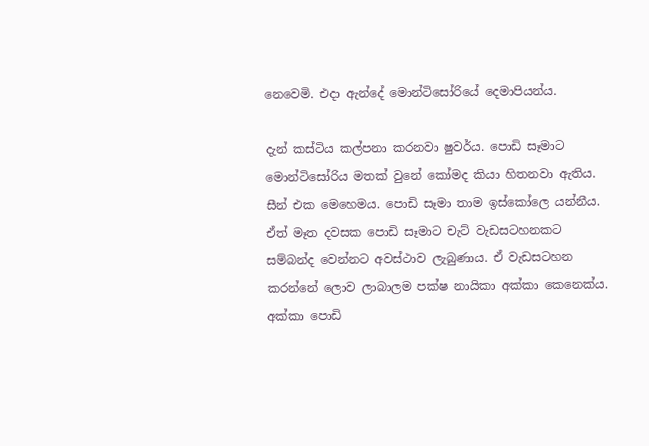නෙවෙමි. එදා ඇන්දේ මොන්ටිසෝරියේ දෙමාපියන්ය.

දැන් කස්ටිය කල්පනා කරනවා ෂුවර්ය. පොඩි සෑමාට මොන්ටිසෝරිය මතක් වුනේ කෝමද කියා හිතනවා ඇතිය. සීන් එක මෙහෙමය. පොඩි සෑමා තාම ඉස්කෝලෙ යන්නීය. ඒත් මෑත දවසක පොඩි සෑමාට චැට් වැඩසටහනකට සම්බන්ද වෙන්නට අවස්ථාව ලැබුණාය. ඒ වැඩසටහන කරන්නේ ලොව ලාබාලම පක්ෂ නායිකා අක්කා කෙනෙක්ය. අක්කා පොඩි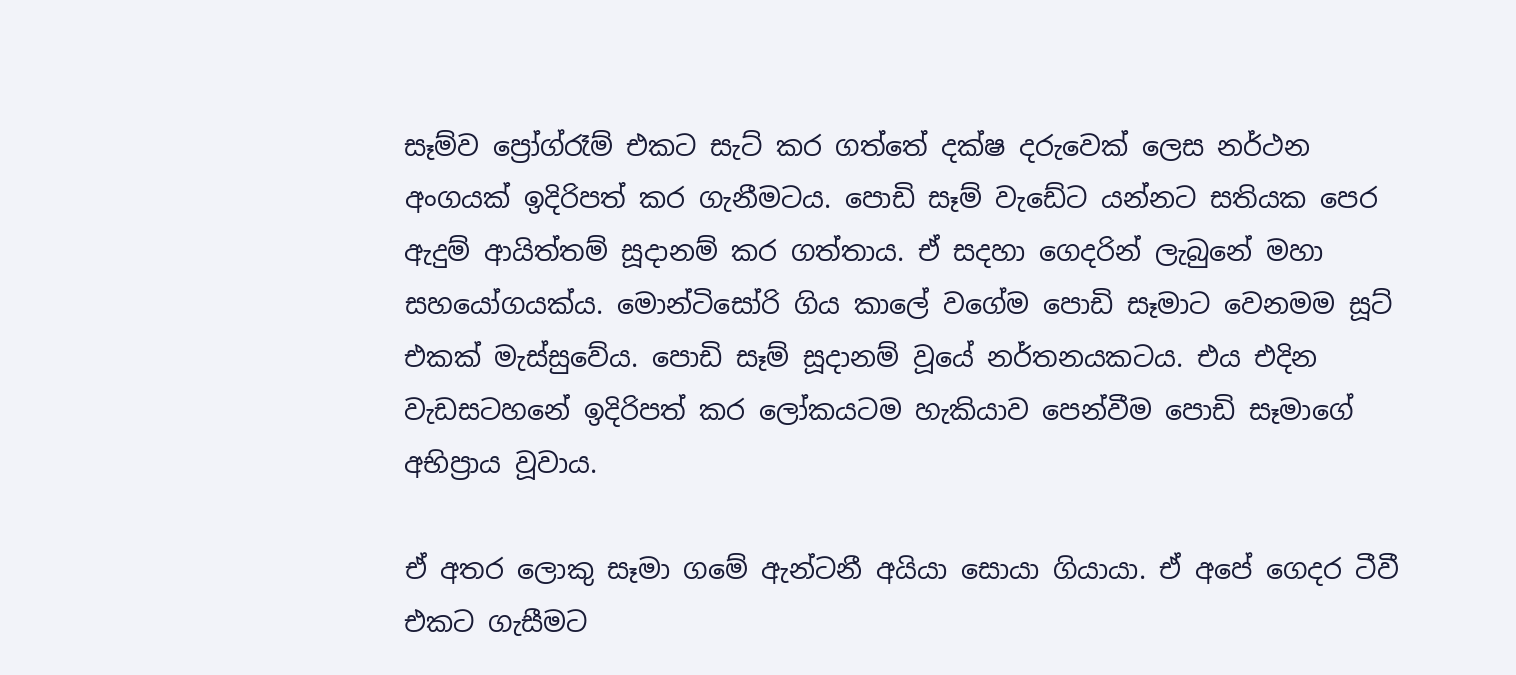සෑම්ව ප්‍රෝග්රෑම් එකට සැට් කර ගත්තේ දක්ෂ දරුවෙක් ලෙස නර්ථන අංගයක් ඉදිරිපත් කර ගැනීමටය. පොඩි සෑම් වැඩේට යන්නට සතියක පෙර ඇදුම් ආයිත්තම් සූදානම් කර ගත්තාය. ඒ සදහා ගෙදරින් ලැබුනේ මහා සහයෝගයක්ය. මොන්ටිසෝරි ගිය කාලේ වගේම පොඩි සෑමාට වෙනමම සූට් එකක් මැස්සුවේය. පොඩි සෑම් සූදානම් වූයේ නර්තනයකටය. එය එදින වැඩසටහනේ ඉදිරිපත් කර ලෝකයටම හැකියාව පෙන්වීම පොඩි සෑමාගේ අභිප්‍රාය වූවාය.

ඒ අතර ලොකු සෑමා ගමේ ඇන්ටනී අයියා සොයා ගියායා. ඒ අපේ ගෙදර ටීවී එකට ගැසීමට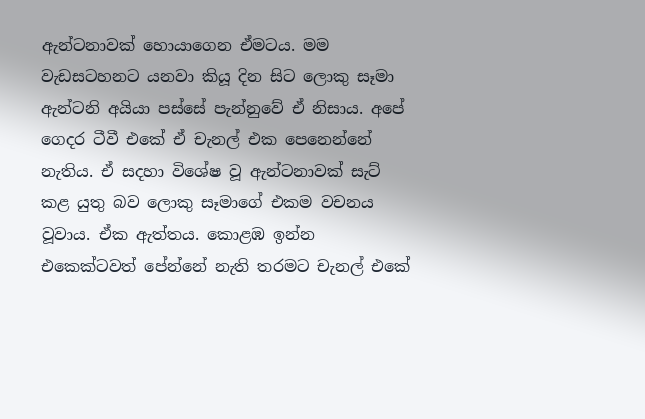ඇන්ටනාවක් හොයාගෙන ඒමටය. මම වැඩසටහනට යනවා කියූ දින සිට ලොකු සෑමා ඇන්ටනි අයියා පස්සේ පැන්නුවේ ඒ නිසාය. අපේ ගෙදර ටීවී එකේ ඒ චැනල් එක පෙනෙන්නේ නැතිය. ඒ සදහා විශේෂ වූ ඇන්ටනාවක් සැට් කළ යුතු බව ලොකු සෑමාගේ එකම වචනය වූවාය. ඒක ඇත්තය. කොළඹ ඉන්න එකෙක්ටවත් පේන්නේ නැති තරමට චැනල් එකේ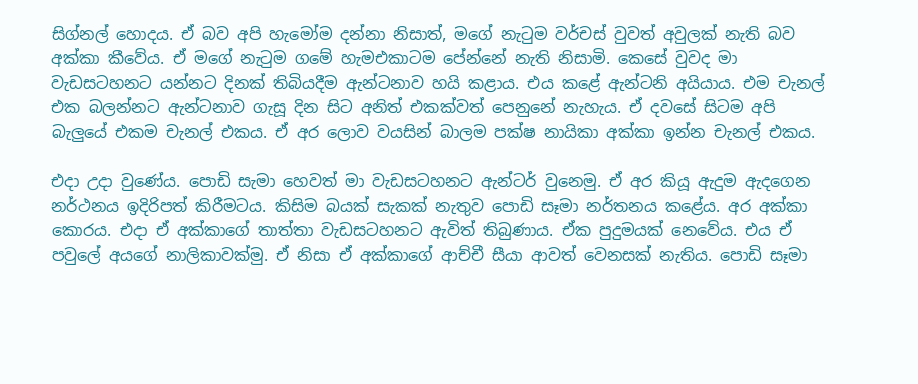සිග්නල් හොදය. ඒ බව අපි හැමෝම දන්නා නිසාත්, මගේ නැටුම වර්චස් වුවත් අවුලක් නැති බව අක්කා කීවේය. ඒ මගේ නැටුම ගමේ හැමඑකාටම පේන්නේ නැති නිසාමි. කෙසේ වුවද මා වැඩසටහනට යන්නට දිනක් තිබියදීම ඇන්ටනාව හයි කළාය. එය කළේ ඇන්ටනි අයියාය. එම චැනල් එක බලන්නට ඇන්ටනාව ගැසූ දින සිට අනිත් එකක්වත් පෙනුනේ නැහැය. ඒ දවසේ සිටම අපි බැලුයේ එකම චැනල් එකය. ඒ අර ලොව වයසින් බාලම පක්ෂ නායිකා අක්කා ඉන්න චැනල් එකය.

එදා උදා වුණේය. පොඩි සැමා හෙවත් මා වැඩසටහනට ඇන්ටර් වුනෙමු. ඒ අර කියූ ඇදුම ඇදගෙන නර්ථනය ඉදිරිපත් කිරීමටය. කිසිම බයක් සැකක් නැතුව පොඩි සෑමා නර්තනය කළේය. අර අක්කා කොරය. එදා ඒ අක්කාගේ තාත්තා වැඩසටහනට ඇවිත් තිබුණාය. ඒක පුදුමයක් නෙවේය. එය ඒ පවුලේ අයගේ නාලිකාවක්මු. ඒ නිසා ඒ අක්කාගේ ආච්චී සීයා ආවත් වෙනසක් නැතිය. පොඩි සෑමා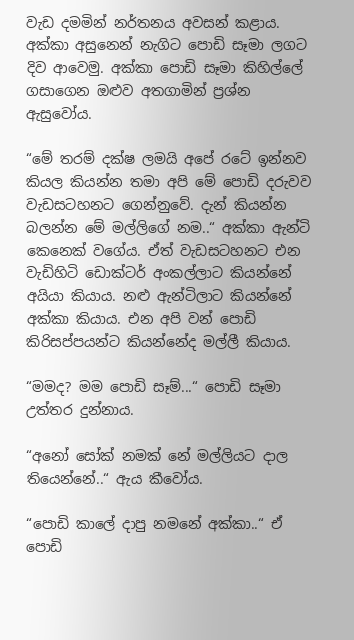වැඩ දමමින් නර්තනය අවසන් කළාය. අක්කා අසුනෙන් නැගිට පොඩි සෑමා ලගට දිව ආවෙමු. අක්කා පොඩි සෑමා කිහිල්ලේ ගසාගෙන ඔළුව අතගාමින් ප්‍රශ්න ඇසුවෝය.

“මේ තරම් දක්ෂ ලමයි අපේ රටේ ඉන්නව කියල කියන්න තමා අපි මේ පොඩි දරුවව වැඩසටහනට ගෙන්නුවේ. දැන් කියන්න බලන්න මේ මල්ලිගේ නම..“ අක්කා ඇන්ටි කෙනෙක් වගේය. ඒත් වැඩසටහනට එන වැඩිහිටි ඩොක්ටර් අංකල්ලාට කියන්නේ අයියා කියාය. නළු ඇන්ටිලාට කියන්නේ අක්කා කියාය. එන අපි වන් පොඩි කිරිසප්පයන්ට කියන්නේද මල්ලී කියාය.

“මමද? මම පොඩි සෑම්...“ පොඩි සෑමා උත්තර දුන්නාය.

“අනෝ සෝක් නමක් නේ මල්ලියට දාල තියෙන්නේ..“ ඇය කීවෝය.

“පොඩි කාලේ දාපු නමනේ අක්කා..“ ඒ පොඩි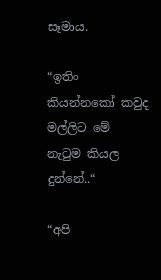සෑමාය.

“ඉතිං කියන්නකෝ කවුද මල්ලිට මේ නැටුම කියල දුන්නේ..“

“අපි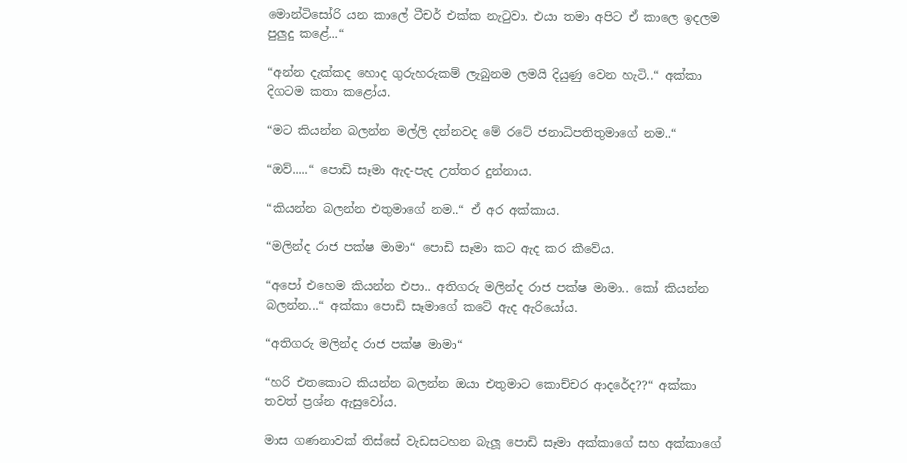මොන්ටිසෝරි යන කාලේ ටීචර් එක්ක නැටුවා. එයා තමා අපිට ඒ කාලෙ ඉදලම පුලුදු කළේ...“

“අන්න දැක්කද හොද ගුරුහරුකම් ලැබුනම ලමයි දියුණු වෙන හැටි..“ අක්කා දිගටම කතා කළෝය.

“මට කියන්න බලන්න මල්ලි දන්නවද මේ රටේ ජනාධිපතිතුමාගේ නම..“

“ඔව්.....“ පොඩි සෑමා ඇද-පැද උත්තර දුන්නාය.

“කියන්න බලන්න එතුමාගේ නම..“ ඒ අර අක්කාය.

“මලින්ද රාජ පක්ෂ මාමා“ පොඩි සෑමා කට ඇද කර කීවේය.

“අපෝ එහෙම කියන්න එපා.. අතිගරු මලින්ද රාජ පක්ෂ මාමා.. කෝ කියන්න බලන්න...“ අක්කා පොඩි සෑමාගේ කටේ ඇද ඇරියෝය.

“අතිගරු මලින්ද රාජ පක්ෂ මාමා“

“හරි එතකොට කියන්න බලන්න ඔයා එතුමාට කොච්චර ආදරේද??“ අක්කා තවත් ප්‍රශ්න ඇසුවෝය.

මාස ගණනාවක් තිස්සේ වැඩසටහන බැලූ පොඩි සෑමා අක්කාගේ සහ අක්කාගේ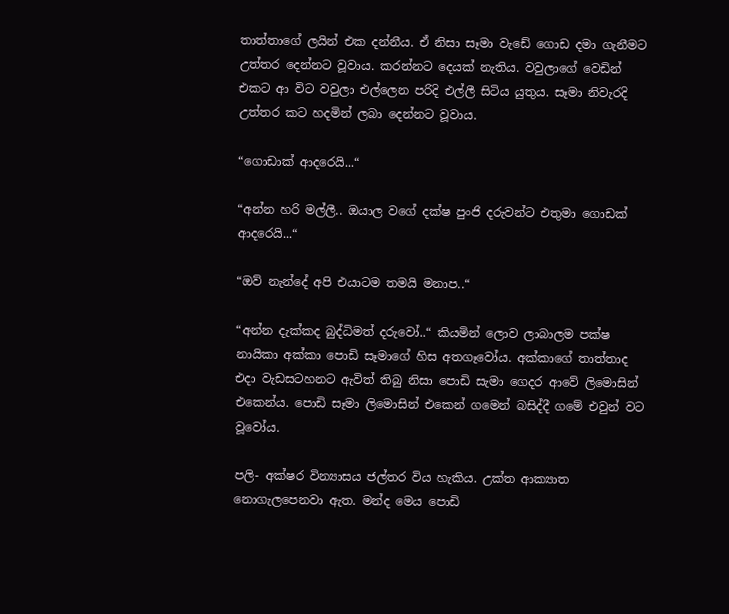තාත්තාගේ ලයින් එක දන්නීය. ඒ නිසා සෑමා වැඩේ ගොඩ දමා ගැනීමට උත්තර දෙන්නට වූවාය. කරන්නට දෙයක් නැතිය. වවුලාගේ වෙඩින් එකට ආ විට වවුලා එල්ලෙන පරිදි එල්ලී සිටිය යුතුය. සෑමා නිවැරදි උත්තර කට හදමින් ලබා දෙන්නට වූවාය.

“ගොඩාක් ආදරෙයි...“

“අන්න හරි මල්ලී.. ඔයාල වගේ දක්ෂ පුංජි දරුවන්ට එතුමා ගොඩක් ආදරෙයි...“

“ඔව් නැන්දේ අපි එයාටම තමයි මනාප..“

“අන්න දැක්කද බුද්ධිමත් දරුවෝ..“ කියමින් ලොව ලාබාලම පක්ෂ නායිකා අක්කා පොඩි සෑමාගේ හිස අතගෑවෝය. අක්කාගේ තාත්තාද එදා වැඩසටහනට ඇවිත් තිබු නිසා පොඩි සැමා ගෙදර ආවේ ලිමොසින් එකෙන්ය. පොඩි සෑමා ලිමොසින් එකෙන් ගමෙන් බසිද්දී ගමේ එවුන් වට වූවෝය.

පලි- අක්ෂර වින්‍යාසය ජල්තර විය හැකිය. උක්ත ආක්‍යාත නොගැලපෙනවා ඇත. මන්ද මෙය පොඩි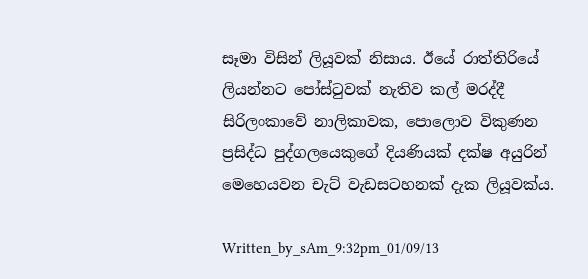සෑමා විසින් ලියූවක් නිසාය. ඊයේ රාත්තිරියේ ලියන්නට පෝස්ටුවක් නැතිව කල් මරද්දී සිරිලංකාවේ නාලිකාවක, පොලොව විකුණන ප්‍රසිද්ධ පුද්ගලයෙකුගේ දියණියක් දක්ෂ අයුරින් මෙහෙයවන චැට් වැඩසටහනක් දැක ලියූවක්ය.

Written_by_sAm_9:32pm_01/09/13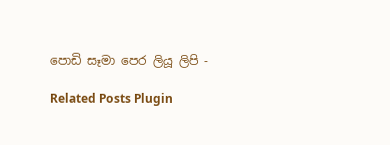පොඩි සෑමා පෙර ලියූ ලිපි -

Related Posts Plugin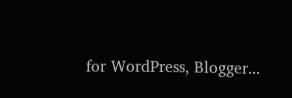for WordPress, Blogger...